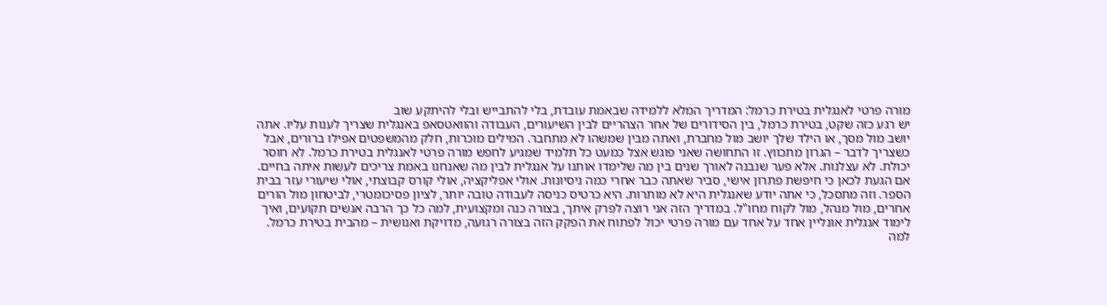מורה פרטי לאנגלית בטירת כרמל: המדריך המלא ללמידה שבאמת עובדת, בלי להתבייש ובלי להיתקע שוב
יש רגע כזה שקט, בטירת כרמל, בין הסידורים של אחר הצהריים לבין השיעורים, העבודה והוואטסאפ באנגלית שצריך לענות עליו. אתה יושב מול מסך, או הילד שלך יושב מול מחברת, ואתה מבין שמשהו לא מתחבר. המילים מוכרות, חלק מהמשפטים אפילו ברורים, אבל כשצריך לדבר – הגרון מתכווץ. זו התחושה שאני פוגש אצל כמעט כל תלמיד שמגיע לחפש מורה פרטי לאנגלית בטירת כרמל. לא חוסר יכולת. לא עצלנות. אלא פער שנבנה לאורך שנים בין מה שלימדו אותנו על אנגלית לבין מה שאנחנו באמת צריכים לעשות איתה בחיים.
אם הגעת לכאן כי חיפשת פתרון אישי, סביר שאתה כבר אחרי כמה ניסיונות. אולי אפליקציה, אולי קורס קבוצתי, אולי שיעורי עזר בבית הספר. וזה מתסכל, כי אתה יודע שאנגלית היא לא מותרות. היא כרטיס כניסה לעבודה טובה יותר, לציון פסיכומטרי, לביטחון מול הורים אחרים, מול מנהל, מול לקוח מחו"ל. במדריך הזה אני רוצה לפרק איתך, בצורה כנה ומקצועית, למה כל כך הרבה אנשים תקועים, ואיך לימוד אנגלית אונליין אחד על אחד עם מורה פרטי יכול לפתוח את הפקק הזה בצורה רגועה, מדויקת ואנושית – מהבית בטירת כרמל.
למה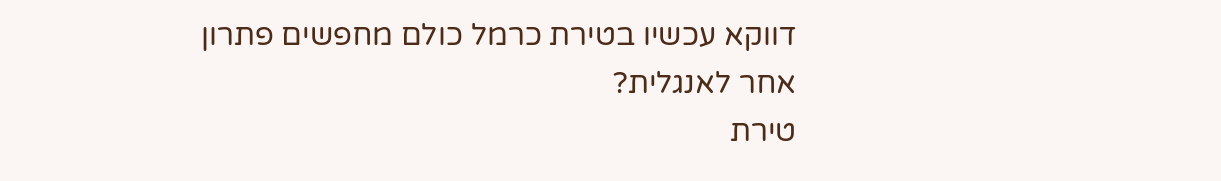דווקא עכשיו בטירת כרמל כולם מחפשים פתרון אחר לאנגלית?
טירת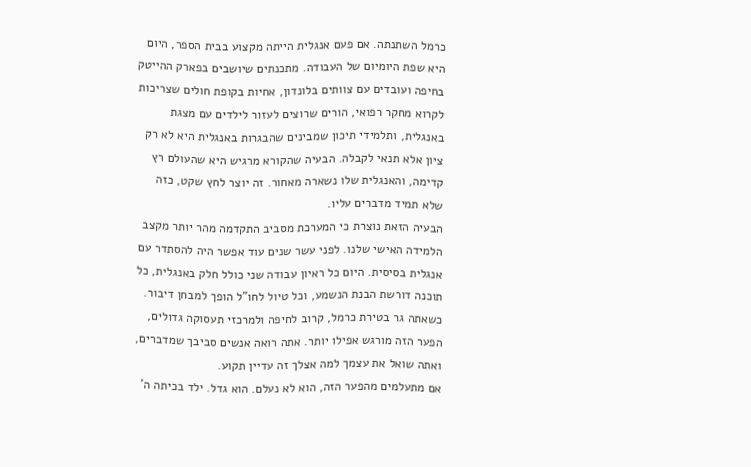כרמל השתנתה. אם פעם אנגלית הייתה מקצוע בבית הספר, היום היא שפת היומיום של העבודה. מתכנתים שיושבים בפארק ההייטק בחיפה ועובדים עם צוותים בלונדון, אחיות בקופת חולים שצריכות לקרוא מחקר רפואי, הורים שרוצים לעזור לילדים עם מצגת באנגלית, ותלמידי תיכון שמבינים שהבגרות באנגלית היא לא רק ציון אלא תנאי לקבלה. הבעיה שהקורא מרגיש היא שהעולם רץ קדימה, והאנגלית שלו נשארה מאחור. זה יוצר לחץ שקט, כזה שלא תמיד מדברים עליו.
הבעיה הזאת נוצרת כי המערכת מסביב התקדמה מהר יותר מקצב הלמידה האישי שלנו. לפני עשר שנים עוד אפשר היה להסתדר עם אנגלית בסיסית. היום כל ראיון עבודה שני כולל חלק באנגלית, כל תוכנה דורשת הבנת הנשמע, וכל טיול לחו"ל הופך למבחן דיבור. כשאתה גר בטירת כרמל, קרוב לחיפה ולמרכזי תעסוקה גדולים, הפער הזה מורגש אפילו יותר. אתה רואה אנשים סביבך שמדברים, ואתה שואל את עצמך למה אצלך זה עדיין תקוע.
אם מתעלמים מהפער הזה, הוא לא נעלם. הוא גדל. ילד בכיתה ה'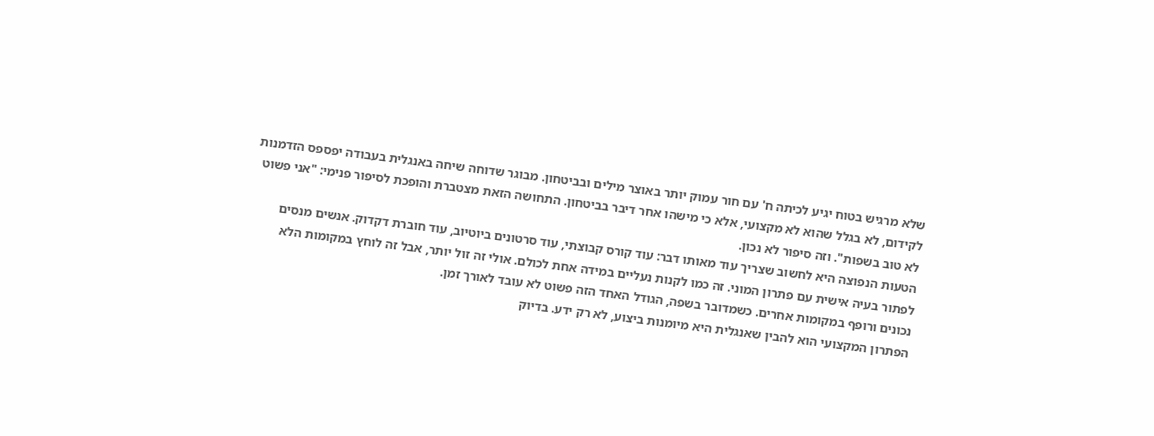שלא מרגיש בטוח יגיע לכיתה ח' עם חור עמוק יותר באוצר מילים ובביטחון. מבוגר שדוחה שיחה באנגלית בעבודה יפספס הזדמנות לקידום, לא בגלל שהוא לא מקצועי, אלא כי מישהו אחר דיבר בביטחון. התחושה הזאת מצטברת והופכת לסיפור פנימי: "אני פשוט לא טוב בשפות". וזה סיפור לא נכון.
הטעות הנפוצה היא לחשוב שצריך עוד מאותו דבר: עוד קורס קבוצתי, עוד סרטונים ביוטיוב, עוד חוברת דקדוק. אנשים מנסים לפתור בעיה אישית עם פתרון המוני. זה כמו לקנות נעליים במידה אחת לכולם. אולי זה זול יותר, אבל זה לוחץ במקומות הלא נכונים ורופף במקומות אחרים. כשמדובר בשפה, הגודל האחד הזה פשוט לא עובד לאורך זמן.
הפתרון המקצועי הוא להבין שאנגלית היא מיומנות ביצוע, לא רק ידע. בדיוק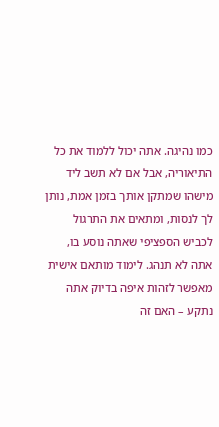כמו נהיגה. אתה יכול ללמוד את כל התיאוריה, אבל אם לא תשב ליד מישהו שמתקן אותך בזמן אמת, נותן לך לנסות, ומתאים את התרגול לכביש הספציפי שאתה נוסע בו, אתה לא תנהג. לימוד מותאם אישית מאפשר לזהות איפה בדיוק אתה נתקע – האם זה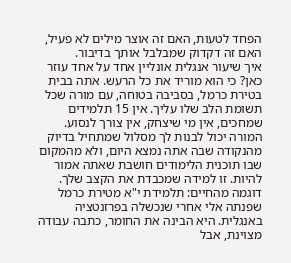הפחד לטעות, האם זה אוצר מילים לא פעיל, האם זה דקדוק שמבלבל אותך בדיבור.
איך שיעור אנגלית אונליין אחד על אחד עוזר כאן? כי הוא מוריד את כל הרעש. אתה בבית בטירת כרמל, בסביבה בטוחה, עם מורה שכל תשומת הלב שלו עליך. אין 15 תלמידים שמחכים, אין מי שיצחק, אין צורך לנסוע. המורה יכול לבנות לך מסלול שמתחיל בדיוק מהנקודה שבה אתה נמצא היום, ולא מהמקום שבו תוכנית הלימודים חושבת שאתה אמור להיות. זו למידה שמכבדת את הקצב שלך.
דוגמה מהחיים: תלמידת י"א מטירת כרמל שפנתה אלי אחרי שנכשלה בפרזנטציה באנגלית. היא הבינה את החומר, כתבה עבודה מצוינת, אבל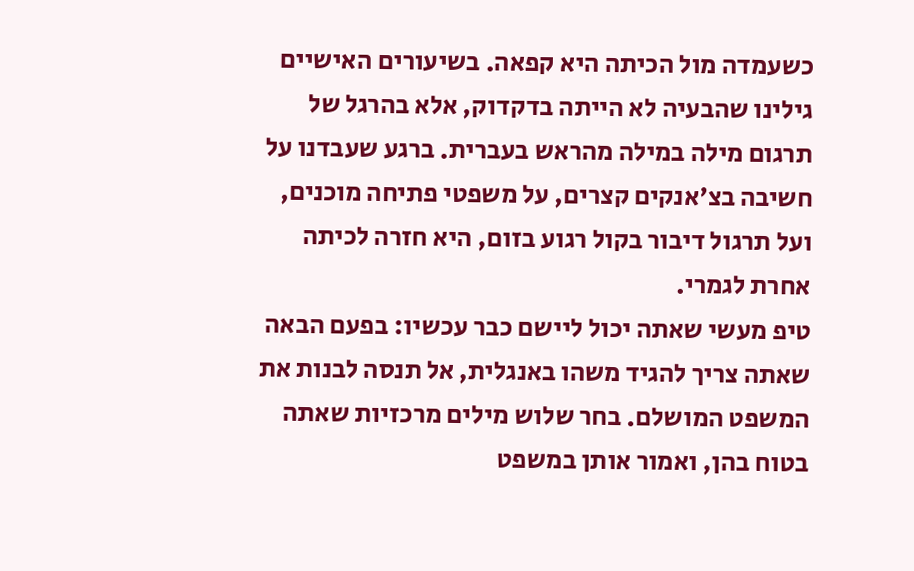כשעמדה מול הכיתה היא קפאה. בשיעורים האישיים גילינו שהבעיה לא הייתה בדקדוק, אלא בהרגל של תרגום מילה במילה מהראש בעברית. ברגע שעבדנו על חשיבה בצ'אנקים קצרים, על משפטי פתיחה מוכנים, ועל תרגול דיבור בקול רגוע בזום, היא חזרה לכיתה אחרת לגמרי.
טיפ מעשי שאתה יכול ליישם כבר עכשיו: בפעם הבאה שאתה צריך להגיד משהו באנגלית, אל תנסה לבנות את המשפט המושלם. בחר שלוש מילים מרכזיות שאתה בטוח בהן, ואמור אותן במשפט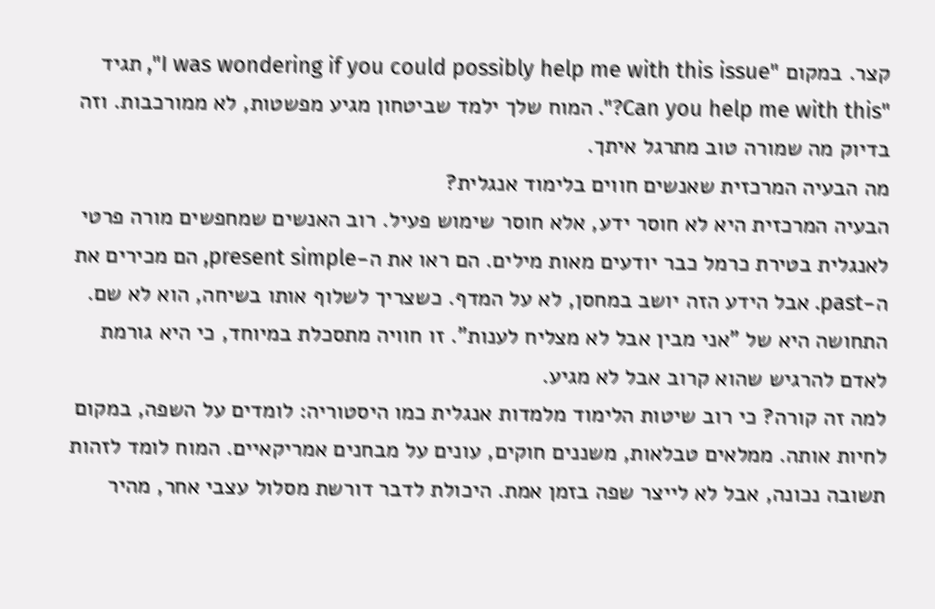קצר. במקום "I was wondering if you could possibly help me with this issue", תגיד "Can you help me with this?". המוח שלך ילמד שביטחון מגיע מפשטות, לא ממורכבות. וזה בדיוק מה שמורה טוב מתרגל איתך.
מה הבעיה המרכזית שאנשים חווים בלימוד אנגלית?
הבעיה המרכזית היא לא חוסר ידע, אלא חוסר שימוש פעיל. רוב האנשים שמחפשים מורה פרטי לאנגלית בטירת כרמל כבר יודעים מאות מילים. הם ראו את ה-present simple, הם מכירים את ה-past. אבל הידע הזה יושב במחסן, לא על המדף. כשצריך לשלוף אותו בשיחה, הוא לא שם. התחושה היא של "אני מבין אבל לא מצליח לענות". זו חוויה מתסכלת במיוחד, כי היא גורמת לאדם להרגיש שהוא קרוב אבל לא מגיע.
למה זה קורה? כי רוב שיטות הלימוד מלמדות אנגלית כמו היסטוריה: לומדים על השפה, במקום לחיות אותה. ממלאים טבלאות, משננים חוקים, עונים על מבחנים אמריקאיים. המוח לומד לזהות תשובה נכונה, אבל לא לייצר שפה בזמן אמת. היכולת לדבר דורשת מסלול עצבי אחר, מהיר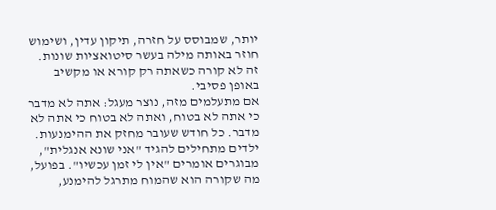יותר, שמבוסס על חזרה, תיקון עדין, ושימוש חוזר באותה מילה בעשר סיטואציות שונות. זה לא קורה כשאתה רק קורא או מקשיב באופן פסיבי.
אם מתעלמים מזה, נוצר מעגל: אתה לא מדבר כי אתה לא בטוח, ואתה לא בטוח כי אתה לא מדבר. כל חודש שעובר מחזק את ההימנעות. ילדים מתחילים להגיד "אני שונא אנגלית", מבוגרים אומרים "אין לי זמן עכשיו". בפועל, מה שקורה הוא שהמוח מתרגל להימנע,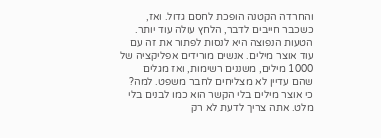והחרדה הקטנה הופכת לחסם גדול. ואז, כשכבר חייבים לדבר, הלחץ עולה עוד יותר.
הטעות הנפוצה היא לנסות לפתור את זה עם עוד אוצר מילים. אנשים מורידים אפליקציה של 1000 מילים, משננים רשימות, ואז מגלים שהם עדיין לא מצליחים לחבר משפט. למה? כי אוצר מילים בלי הקשר הוא כמו לבנים בלי מלט. אתה צריך לדעת לא רק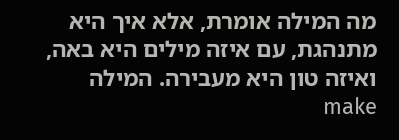מה המילה אומרת, אלא איך היא מתנהגת, עם איזה מילים היא באה, ואיזה טון היא מעבירה. המילה make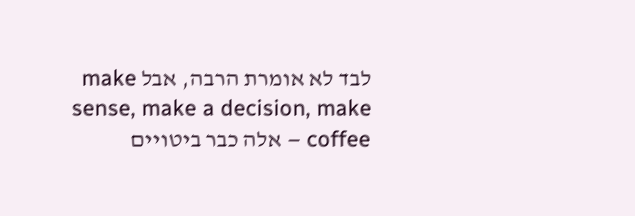לבד לא אומרת הרבה, אבל make sense, make a decision, make coffee – אלה כבר ביטויים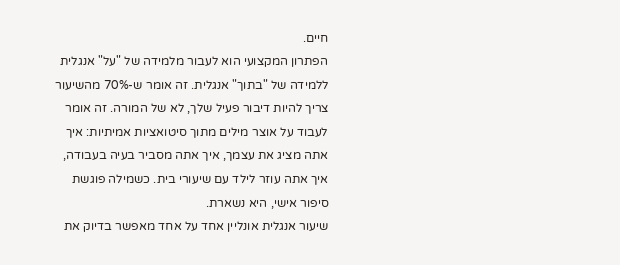חיים.
הפתרון המקצועי הוא לעבור מלמידה של "על" אנגלית ללמידה של "בתוך" אנגלית. זה אומר ש-70% מהשיעור צריך להיות דיבור פעיל שלך, לא של המורה. זה אומר לעבוד על אוצר מילים מתוך סיטואציות אמיתיות: איך אתה מציג את עצמך, איך אתה מסביר בעיה בעבודה, איך אתה עוזר לילד עם שיעורי בית. כשמילה פוגשת סיפור אישי, היא נשארת.
שיעור אנגלית אונליין אחד על אחד מאפשר בדיוק את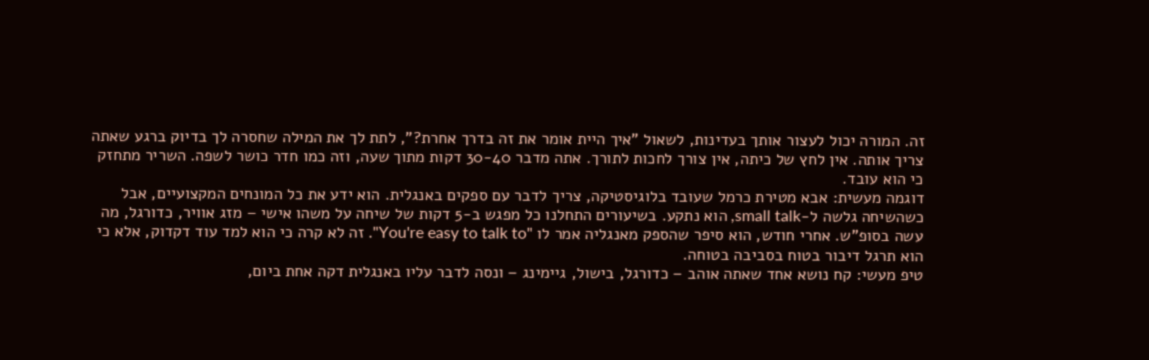זה. המורה יכול לעצור אותך בעדינות, לשאול "איך היית אומר את זה בדרך אחרת?", לתת לך את המילה שחסרה לך בדיוק ברגע שאתה צריך אותה. אין לחץ של כיתה, אין צורך לחכות לתורך. אתה מדבר 30-40 דקות מתוך שעה, וזה כמו חדר כושר לשפה. השריר מתחזק כי הוא עובד.
דוגמה מעשית: אבא מטירת כרמל שעובד בלוגיסטיקה, צריך לדבר עם ספקים באנגלית. הוא ידע את כל המונחים המקצועיים, אבל כשהשיחה גלשה ל-small talk, הוא נתקע. בשיעורים התחלנו כל מפגש ב-5 דקות של שיחה על משהו אישי – מזג אוויר, כדורגל, מה עשה בסופ"ש. אחרי חודש, הוא סיפר שהספק מאנגליה אמר לו "You're easy to talk to". זה לא קרה כי הוא למד עוד דקדוק, אלא כי הוא תרגל דיבור בטוח בסביבה בטוחה.
טיפ מעשי: קח נושא אחד שאתה אוהב – כדורגל, בישול, גיימינג – ונסה לדבר עליו באנגלית דקה אחת ביום,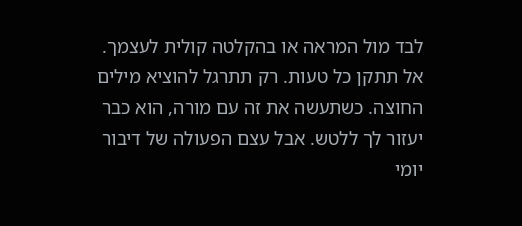לבד מול המראה או בהקלטה קולית לעצמך. אל תתקן כל טעות. רק תתרגל להוציא מילים החוצה. כשתעשה את זה עם מורה, הוא כבר יעזור לך ללטש. אבל עצם הפעולה של דיבור יומי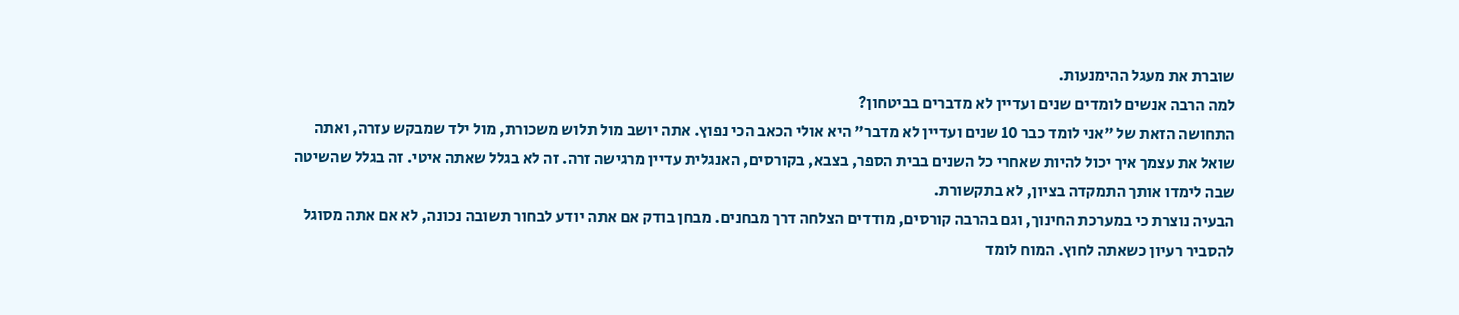שוברת את מעגל ההימנעות.
למה הרבה אנשים לומדים שנים ועדיין לא מדברים בביטחון?
התחושה הזאת של "אני לומד כבר 10 שנים ועדיין לא מדבר" היא אולי הכאב הכי נפוץ. אתה יושב מול תלוש משכורת, מול ילד שמבקש עזרה, ואתה שואל את עצמך איך יכול להיות שאחרי כל השנים בבית הספר, בצבא, בקורסים, האנגלית עדיין מרגישה זרה. זה לא בגלל שאתה איטי. זה בגלל שהשיטה שבה לימדו אותך התמקדה בציון, לא בתקשורת.
הבעיה נוצרת כי במערכת החינוך, וגם בהרבה קורסים, מודדים הצלחה דרך מבחנים. מבחן בודק אם אתה יודע לבחור תשובה נכונה, לא אם אתה מסוגל להסביר רעיון כשאתה לחוץ. המוח לומד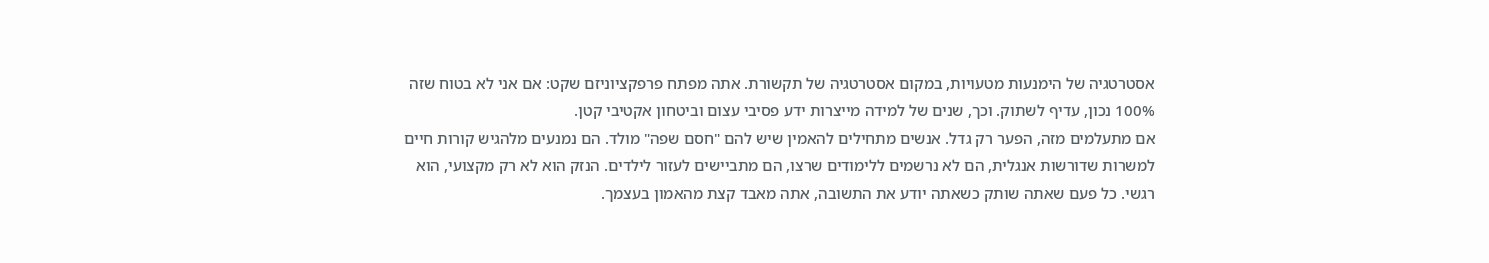אסטרטגיה של הימנעות מטעויות, במקום אסטרטגיה של תקשורת. אתה מפתח פרפקציוניזם שקט: אם אני לא בטוח שזה 100% נכון, עדיף לשתוק. וכך, שנים של למידה מייצרות ידע פסיבי עצום וביטחון אקטיבי קטן.
אם מתעלמים מזה, הפער רק גדל. אנשים מתחילים להאמין שיש להם "חסם שפה" מולד. הם נמנעים מלהגיש קורות חיים למשרות שדורשות אנגלית, הם לא נרשמים ללימודים שרצו, הם מתביישים לעזור לילדים. הנזק הוא לא רק מקצועי, הוא רגשי. כל פעם שאתה שותק כשאתה יודע את התשובה, אתה מאבד קצת מהאמון בעצמך.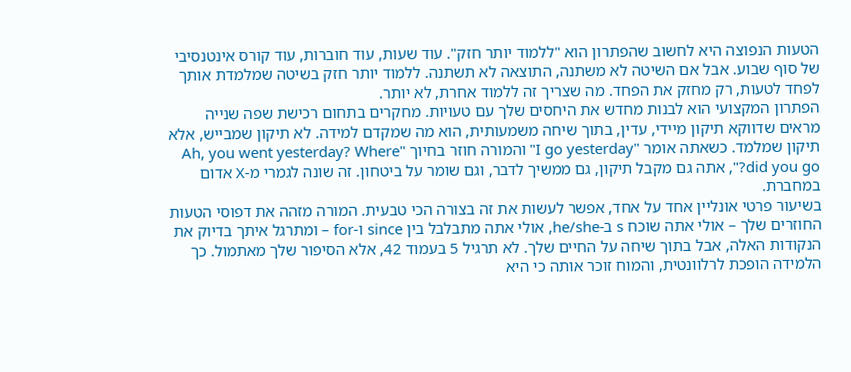הטעות הנפוצה היא לחשוב שהפתרון הוא "ללמוד יותר חזק". עוד שעות, עוד חוברות, עוד קורס אינטנסיבי של סוף שבוע. אבל אם השיטה לא משתנה, התוצאה לא תשתנה. ללמוד יותר חזק בשיטה שמלמדת אותך לפחד לטעות, רק מחזק את הפחד. מה שצריך זה ללמוד אחרת, לא יותר.
הפתרון המקצועי הוא לבנות מחדש את היחסים שלך עם טעויות. מחקרים בתחום רכישת שפה שנייה מראים שדווקא תיקון מיידי, עדין, בתוך שיחה משמעותית, הוא מה שמקדם למידה. לא תיקון שמבייש, אלא תיקון שמלמד. כשאתה אומר "I go yesterday" והמורה חוזר בחיוך "Ah, you went yesterday? Where did you go?", אתה גם מקבל תיקון, גם ממשיך לדבר, וגם שומר על ביטחון. זה שונה לגמרי מ-X אדום במחברת.
בשיעור פרטי אונליין אחד על אחד, אפשר לעשות את זה בצורה הכי טבעית. המורה מזהה את דפוסי הטעות החוזרים שלך – אולי אתה שוכח s ב-he/she, אולי אתה מתבלבל בין since ו-for – ומתרגל איתך בדיוק את הנקודות האלה, אבל בתוך שיחה על החיים שלך. לא תרגיל 5 בעמוד 42, אלא הסיפור שלך מאתמול. כך הלמידה הופכת לרלוונטית, והמוח זוכר אותה כי היא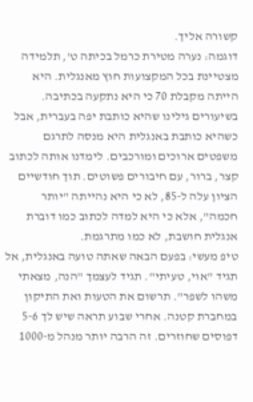קשורה אליך.
דוגמה: נערה מטירת כרמל בכיתה ט', תלמידה מצטיינת בכל המקצועות חוץ מאנגלית. היא הייתה מקבלת 70 כי היא נתקעה בכתיבה. בשיעורים גילינו שהיא כותבת יפה בעברית, אבל כשהיא כותבת באנגלית היא מנסה לתרגם משפטים ארוכים ומורכבים. לימדנו אותה לכתוב קצר, ברור, עם חיבורים פשוטים. תוך חודשיים הציון עלה ל-85, לא כי היא נהייתה "יותר חכמה", אלא כי היא למדה לכתוב כמו דוברת אנגלית חושבת, לא כמו מתרגמת.
טיפ מעשי: בפעם הבאה שאתה טועה באנגלית, אל תגיד "אוי, טעיתי". תגיד לעצמך "הנה, מצאתי משהו לשפר". תרשום את הטעות ואת התיקון במחברת קטנה. אחרי שבוע תראה שיש לך 5-6 דפוסים שחוזרים. זה הרבה יותר מנהל מ-1000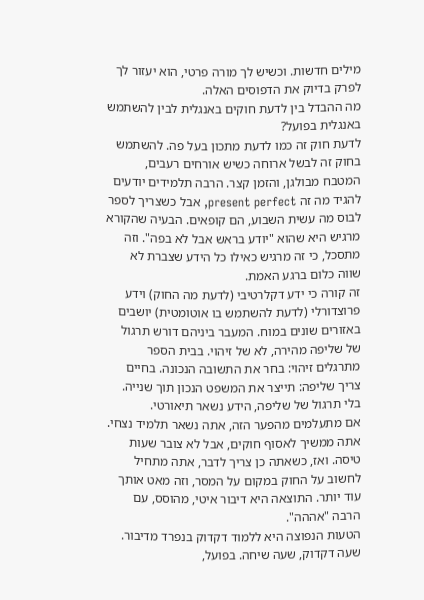מילים חדשות. וכשיש לך מורה פרטי, הוא יעזור לך לפרק בדיוק את הדפוסים האלה.
מה ההבדל בין לדעת חוקים באנגלית לבין להשתמש באנגלית בפועל?
לדעת חוק זה כמו לדעת מתכון בעל פה. להשתמש בחוק זה לבשל ארוחה כשיש אורחים רעבים, המטבח מבולגן, והזמן קצר. הרבה תלמידים יודעים להגיד מה זה present perfect, אבל כשצריך לספר לבוס מה עשית השבוע, הם קופאים. הבעיה שהקורא מרגיש היא שהוא "יודע בראש אבל לא בפה". וזה מתסכל, כי זה מרגיש כאילו כל הידע שצברת לא שווה כלום ברגע האמת.
זה קורה כי ידע דקלרטיבי (לדעת מה החוק) וידע פרוצדורלי (לדעת להשתמש בו אוטומטית) יושבים באזורים שונים במוח. המעבר ביניהם דורש תרגול של שליפה מהירה, לא של זיהוי. בבית הספר מתרגלים זיהוי: בחר את התשובה הנכונה. בחיים צריך שליפה: תייצר את המשפט הנכון תוך שנייה. בלי תרגול של שליפה, הידע נשאר תיאורטי.
אם מתעלמים מהפער הזה, אתה נשאר תלמיד נצחי. אתה ממשיך לאסוף חוקים, אבל לא צובר שעות טיסה. ואז, כשאתה כן צריך לדבר, אתה מתחיל לחשוב על החוק במקום על המסר, וזה מאט אותך עוד יותר. התוצאה היא דיבור איטי, מהוסס, עם הרבה "אההה".
הטעות הנפוצה היא ללמוד דקדוק בנפרד מדיבור. שעה דקדוק, שעה שיחה. בפועל,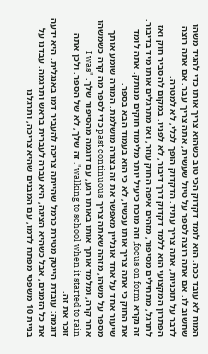המוח לא עובד ככה. הוא לומד דקדוק הכי טוב כשהוא צריך אותו כדי להגיד משהו שחשוב לו. אם אתה רוצה לספר על טיול שעשית, אתה צריך עבר. אם אתה רוצה לדבר על תוכניות, אתה צריך עתיד. הדקדוק הופך לכלי, לא למטרה.
הפתרון המקצועי הוא ללמד דקדוק דרך דיבור, לא לפניו. במקום להסביר חוק ואז לתרגל, מתחילים מסיפור, מזהים איפה החוק עוזר, ואז מתרגלים אותו מיד בדיבור. זה נקרא focus on form, וזה מוכח כיעיל יותר מלימוד חוקים מנותק. אתה לומד את החוק כי אתה צריך אותו עכשיו, לא כי הוא בעמוד הבא בספר.
שיעור אחד על אחד אונליין מאפשר את זה בצורה מושלמת. המורה שומע אותך מספר על משהו, מזהה שאתה צריך past continuous כדי לספר מה קרה כשמשהו אחר קרה, ומלמד אותך אותו באותו רגע, עם דוגמה מהסיפור שלך. "I was walking to school when it started to rain". זה שלך, לא של הספר. ולכן אתה זוכר את זה.
דוגמה: עובדת הייטק מטירת כרמל שהייתה צריכה להעביר דמו באנגלית. היא ידעה את כל הזמנים, אבל כשהיא הציגה, היא עברה לעברית בראש ותרגמה. עבדנו על בניית 10 משפטי מפתח לדמו, עם המבנים שהיא צריכה, ותרגלנו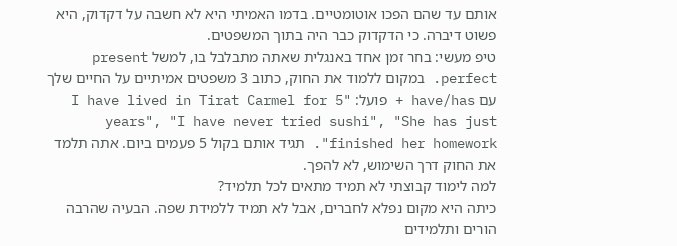אותם עד שהם הפכו אוטומטיים. בדמו האמיתי היא לא חשבה על דקדוק, היא פשוט דיברה. כי הדקדוק כבר היה בתוך המשפטים.
טיפ מעשי: בחר זמן אחד באנגלית שאתה מתבלבל בו, למשל present perfect. במקום ללמוד את החוק, כתוב 3 משפטים אמיתיים על החיים שלך עם have/has + פועל: "I have lived in Tirat Carmel for 5 years", "I have never tried sushi", "She has just finished her homework". תגיד אותם בקול 5 פעמים ביום. אתה תלמד את החוק דרך השימוש, לא להפך.
למה לימוד קבוצתי לא תמיד מתאים לכל תלמיד?
כיתה היא מקום נפלא לחברים, אבל לא תמיד ללמידת שפה. הבעיה שהרבה הורים ותלמידים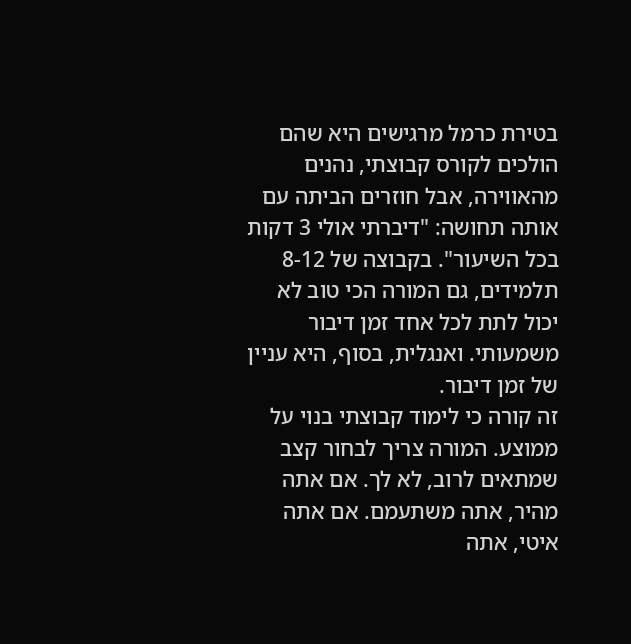בטירת כרמל מרגישים היא שהם הולכים לקורס קבוצתי, נהנים מהאווירה, אבל חוזרים הביתה עם אותה תחושה: "דיברתי אולי 3 דקות בכל השיעור". בקבוצה של 8-12 תלמידים, גם המורה הכי טוב לא יכול לתת לכל אחד זמן דיבור משמעותי. ואנגלית, בסוף, היא עניין של זמן דיבור.
זה קורה כי לימוד קבוצתי בנוי על ממוצע. המורה צריך לבחור קצב שמתאים לרוב, לא לך. אם אתה מהיר, אתה משתעמם. אם אתה איטי, אתה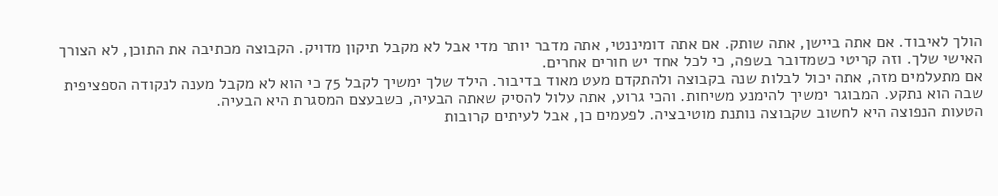הולך לאיבוד. אם אתה ביישן, אתה שותק. אם אתה דומיננטי, אתה מדבר יותר מדי אבל לא מקבל תיקון מדויק. הקבוצה מכתיבה את התוכן, לא הצורך האישי שלך. וזה קריטי כשמדובר בשפה, כי לכל אחד יש חורים אחרים.
אם מתעלמים מזה, אתה יכול לבלות שנה בקבוצה ולהתקדם מעט מאוד בדיבור. הילד שלך ימשיך לקבל 75 כי הוא לא מקבל מענה לנקודה הספציפית שבה הוא נתקע. המבוגר ימשיך להימנע משיחות. והכי גרוע, אתה עלול להסיק שאתה הבעיה, כשבעצם המסגרת היא הבעיה.
הטעות הנפוצה היא לחשוב שקבוצה נותנת מוטיבציה. לפעמים כן, אבל לעיתים קרובות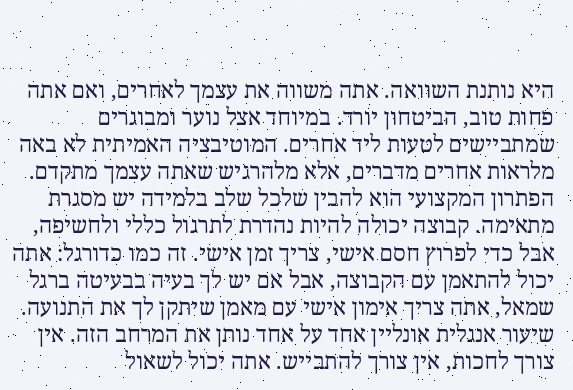היא נותנת השוואה. אתה משווה את עצמך לאחרים, ואם אתה פחות טוב, הביטחון יורד. במיוחד אצל נוער ומבוגרים שמתביישים לטעות ליד אחרים. המוטיבציה האמיתית לא באה מלראות אחרים מדברים, אלא מלהרגיש שאתה עצמך מתקדם.
הפתרון המקצועי הוא להבין שלכל שלב בלמידה יש מסגרת מתאימה. קבוצה יכולה להיות נהדרת לתרגול כללי ולחשיפה, אבל כדי לפרוץ חסם אישי, צריך זמן אישי. זה כמו כדורגל: אתה יכול להתאמן עם הקבוצה, אבל אם יש לך בעיה בבעיטה ברגל שמאל, אתה צריך אימון אישי עם מאמן שיתקן לך את התנועה.
שיעור אנגלית אונליין אחד על אחד נותן את המרחב הזה. אין צורך לחכות, אין צורך להתבייש. אתה יכול לשאול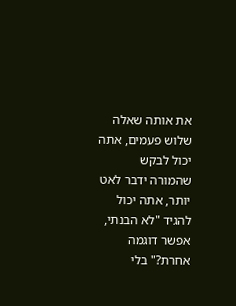את אותה שאלה שלוש פעמים, אתה יכול לבקש שהמורה ידבר לאט יותר, אתה יכול להגיד "לא הבנתי, אפשר דוגמה אחרת?" בלי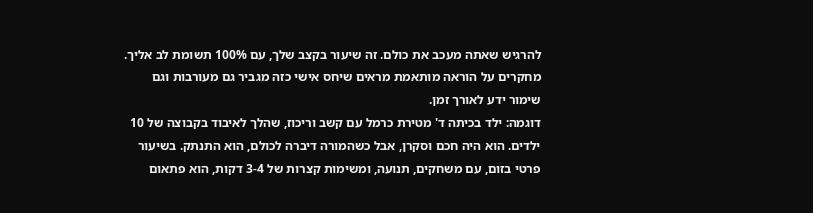להרגיש שאתה מעכב את כולם. זה שיעור בקצב שלך, עם 100% תשומת לב אליך. מחקרים על הוראה מותאמת מראים שיחס אישי כזה מגביר גם מעורבות וגם שימור ידע לאורך זמן.
דוגמה: ילד בכיתה ד' מטירת כרמל עם קשב וריכוז, שהלך לאיבוד בקבוצה של 10 ילדים. הוא היה חכם וסקרן, אבל כשהמורה דיברה לכולם, הוא התנתק. בשיעור פרטי בזום, עם משחקים, תנועה, ומשימות קצרות של 3-4 דקות, הוא פתאום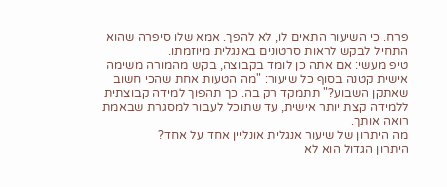פרח. כי השיעור התאים לו, לא להפך. אמא שלו סיפרה שהוא התחיל לבקש לראות סרטונים באנגלית מיוזמתו.
טיפ מעשי: אם אתה כן לומד בקבוצה, בקש מהמורה משימה אישית קטנה בסוף כל שיעור: "מה הטעות אחת שהכי חשוב שאתקן השבוע?" תתמקד רק בה. כך תהפוך למידה קבוצתית ללמידה קצת יותר אישית, עד שתוכל לעבור למסגרת שבאמת רואה אותך.
מה היתרון של שיעור אנגלית אונליין אחד על אחד?
היתרון הגדול הוא לא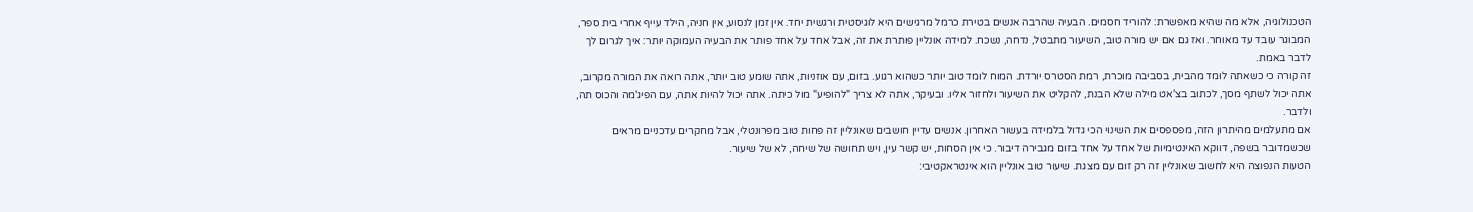הטכנולוגיה, אלא מה שהיא מאפשרת: להוריד חסמים. הבעיה שהרבה אנשים בטירת כרמל מרגישים היא לוגיסטית ורגשית יחד. אין זמן לנסוע, אין חניה, הילד עייף אחרי בית ספר, המבוגר עובד עד מאוחר. ואז גם אם יש מורה טוב, השיעור מתבטל, נדחה, נשכח. למידה אונליין פותרת את זה, אבל אחד על אחד פותר את הבעיה העמוקה יותר: איך לגרום לך לדבר באמת.
זה קורה כי כשאתה לומד מהבית, בסביבה מוכרת, רמת הסטרס יורדת. המוח לומד טוב יותר כשהוא רגוע. בזום, עם אוזניות, אתה שומע טוב יותר, אתה רואה את המורה מקרוב, אתה יכול לשתף מסך, לכתוב בצ'אט מילה שלא הבנת, להקליט את השיעור ולחזור אליו. ובעיקר, אתה לא צריך "להופיע" מול כיתה. אתה יכול להיות אתה, עם הפיג'מה והכוס תה, ולדבר.
אם מתעלמים מהיתרון הזה, מפספסים את השינוי הכי גדול בלמידה בעשור האחרון. אנשים עדיין חושבים שאונליין זה פחות טוב מפרונטלי, אבל מחקרים עדכניים מראים שכשמדובר בשפה, דווקא האינטימיות של אחד על אחד בזום מגבירה דיבור. כי אין הסחות, יש קשר עין, ויש תחושה של שיחה, לא של שיעור.
הטעות הנפוצה היא לחשוב שאונליין זה רק זום עם מצגת. שיעור טוב אונליין הוא אינטראקטיבי: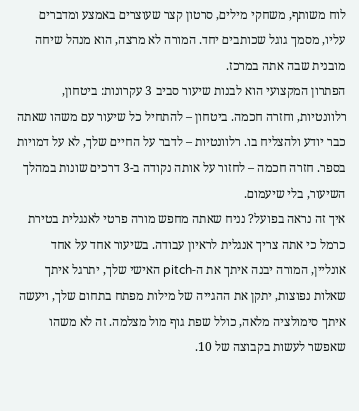לוח משותף, משחקי מילים, סרטון קצר שעוצרים באמצע ומדברים עליו, מסמך גוגל שכותבים יחד. המורה לא מרצה, הוא מנהל שיחה מובנית שבה אתה במרכז.
הפתרון המקצועי הוא לבנות שיעור סביב 3 עקרונות: ביטחון, רלוונטיות, וחזרה חכמה. ביטחון – להתחיל כל שיעור עם משהו שאתה כבר יודע ולהצליח בו. רלוונטיות – לדבר על החיים שלך, לא על דמויות בספר. חזרה חכמה – לחזור על אותה נקודה ב-3 דרכים שונות במהלך השיעור, בלי שיעמום.
איך זה נראה בפועל? נניח שאתה מחפש מורה פרטי לאנגלית בטירת כרמל כי אתה צריך אנגלית לראיון עבודה. בשיעור אחד על אחד אונליין, המורה יבנה איתך את ה-pitch האישי שלך, יתרגל איתך שאלות נפוצות, יתקן את ההגייה של מילות מפתח בתחום שלך, ויעשה איתך סימולציה מלאה, כולל שפת גוף מול מצלמה. זה לא משהו שאפשר לעשות בקבוצה של 10.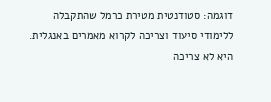דוגמה: סטודנטית מטירת כרמל שהתקבלה ללימודי סיעוד וצריכה לקרוא מאמרים באנגלית. היא לא צריכה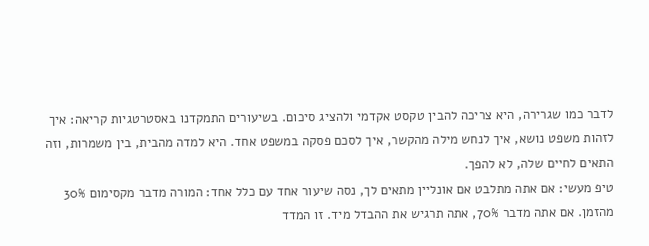לדבר כמו שגרירה, היא צריכה להבין טקסט אקדמי ולהציג סיכום. בשיעורים התמקדנו באסטרטגיות קריאה: איך לזהות משפט נושא, איך לנחש מילה מהקשר, איך לסכם פסקה במשפט אחד. היא למדה מהבית, בין משמרות, וזה התאים לחיים שלה, לא להפך.
טיפ מעשי: אם אתה מתלבט אם אונליין מתאים לך, נסה שיעור אחד עם כלל אחד: המורה מדבר מקסימום 30% מהזמן. אם אתה מדבר 70%, אתה תרגיש את ההבדל מיד. זו המדד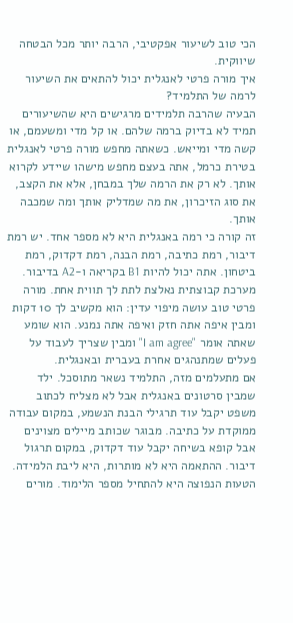הכי טוב לשיעור אפקטיבי, הרבה יותר מכל הבטחה שיווקית.
איך מורה פרטי לאנגלית יכול להתאים את השיעור לרמה של התלמיד?
הבעיה שהרבה תלמידים מרגישים היא שהשיעורים תמיד לא בדיוק ברמה שלהם. או קל מדי ומשעמם, או קשה מדי ומייאש. כשאתה מחפש מורה פרטי לאנגלית בטירת כרמל, אתה בעצם מחפש מישהו שיידע לקרוא אותך. לא רק את הרמה שלך במבחן, אלא את הקצב, את סוג הזיכרון, את מה שמדליק אותך ומה שמכבה אותך.
זה קורה כי רמה באנגלית היא לא מספר אחד. יש רמת דיבור, רמת כתיבה, רמת הבנה, רמת דקדוק, רמת ביטחון. אתה יכול להיות B1 בקריאה ו-A2 בדיבור. מערכת קבוצתית נאלצת לתת לך תווית אחת. מורה פרטי טוב עושה מיפוי עדין: הוא מקשיב לך 10 דקות ומבין איפה אתה חזק ואיפה אתה נמנע. הוא שומע שאתה אומר "I am agree" ומבין שצריך לעבוד על פעלים שמתנהגים אחרת בעברית ובאנגלית.
אם מתעלמים מזה, התלמיד נשאר מתוסכל. ילד שמבין סרטונים באנגלית אבל לא מצליח לכתוב משפט יקבל עוד תרגילי הבנת הנשמע, במקום עבודה ממוקדת על כתיבה. מבוגר שכותב מיילים מצוינים אבל קופא בשיחה יקבל עוד דקדוק, במקום תרגול דיבור. ההתאמה היא לא מותרות, היא ליבת הלמידה.
הטעות הנפוצה היא להתחיל מספר הלימוד. מורים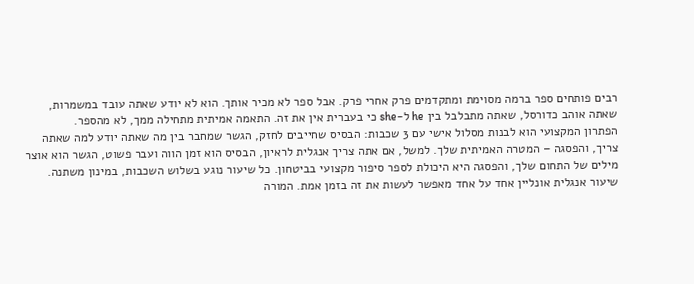רבים פותחים ספר ברמה מסוימת ומתקדמים פרק אחרי פרק. אבל ספר לא מכיר אותך. הוא לא יודע שאתה עובד במשמרות, שאתה אוהב כדורסל, שאתה מתבלבל בין he ל-she כי בעברית אין את זה. התאמה אמיתית מתחילה ממך, לא מהספר.
הפתרון המקצועי הוא לבנות מסלול אישי עם 3 שכבות: הבסיס שחייבים לחזק, הגשר שמחבר בין מה שאתה יודע למה שאתה צריך, והפסגה – המטרה האמיתית שלך. למשל, אם אתה צריך אנגלית לראיון, הבסיס הוא זמן הווה ועבר פשוט, הגשר הוא אוצר מילים של התחום שלך, והפסגה היא היכולת לספר סיפור מקצועי בביטחון. כל שיעור נוגע בשלוש השכבות, במינון משתנה.
שיעור אנגלית אונליין אחד על אחד מאפשר לעשות את זה בזמן אמת. המורה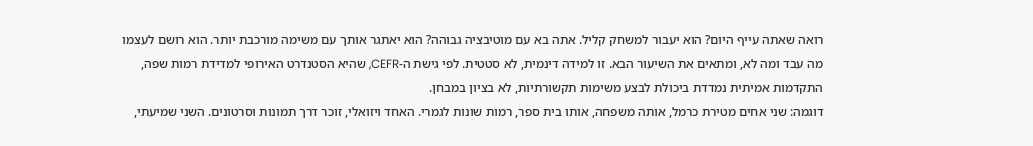רואה שאתה עייף היום? הוא יעבור למשחק קליל. אתה בא עם מוטיבציה גבוהה? הוא יאתגר אותך עם משימה מורכבת יותר. הוא רושם לעצמו מה עבד ומה לא, ומתאים את השיעור הבא. זו למידה דינמית, לא סטטית. לפי גישת ה-CEFR, שהיא הסטנדרט האירופי למדידת רמות שפה, התקדמות אמיתית נמדדת ביכולת לבצע משימות תקשורתיות, לא בציון במבחן.
דוגמה: שני אחים מטירת כרמל, אותה משפחה, אותו בית ספר, רמות שונות לגמרי. האחד ויזואלי, זוכר דרך תמונות וסרטונים. השני שמיעתי,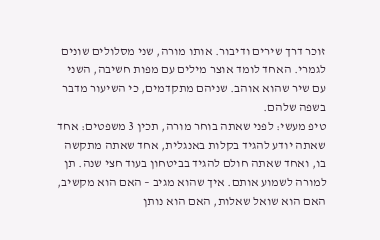זוכר דרך שירים ודיבור. אותו מורה, שני מסלולים שונים לגמרי. האחד לומד אוצר מילים עם מפות חשיבה, השני עם שיר שהוא אוהב. שניהם מתקדמים, כי השיעור מדבר בשפה שלהם.
טיפ מעשי: לפני שאתה בוחר מורה, תכין 3 משפטים: אחד שאתה יודע להגיד בקלות באנגלית, אחד שאתה מתקשה בו, ואחד שאתה חולם להגיד בביטחון בעוד חצי שנה. תן למורה לשמוע אותם. איך שהוא מגיב – האם הוא מקשיב, האם הוא שואל שאלות, האם הוא נותן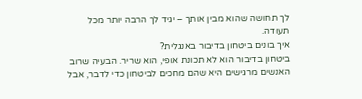לך תחושה שהוא מבין אותך – יגיד לך הרבה יותר מכל תעודה.
איך בונים ביטחון בדיבור באנגלית?
ביטחון בדיבור הוא לא תכונת אופי, הוא שריר. הבעיה שרוב האנשים מרגישים היא שהם מחכים לביטחון כדי לדבר, אבל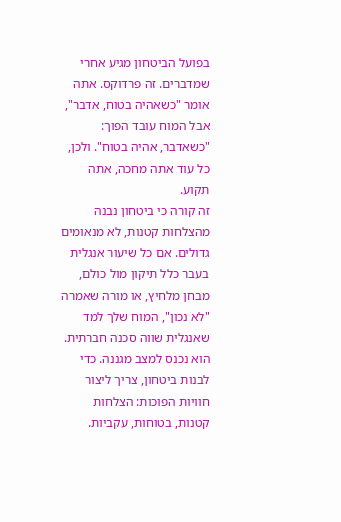בפועל הביטחון מגיע אחרי שמדברים. זה פרדוקס. אתה אומר "כשאהיה בטוח, אדבר", אבל המוח עובד הפוך: "כשאדבר, אהיה בטוח". ולכן, כל עוד אתה מחכה, אתה תקוע.
זה קורה כי ביטחון נבנה מהצלחות קטנות, לא מנאומים גדולים. אם כל שיעור אנגלית בעבר כלל תיקון מול כולם, מבחן מלחיץ, או מורה שאמרה "לא נכון", המוח שלך למד שאנגלית שווה סכנה חברתית. הוא נכנס למצב מגננה. כדי לבנות ביטחון, צריך ליצור חוויות הפוכות: הצלחות קטנות, בטוחות, עקביות.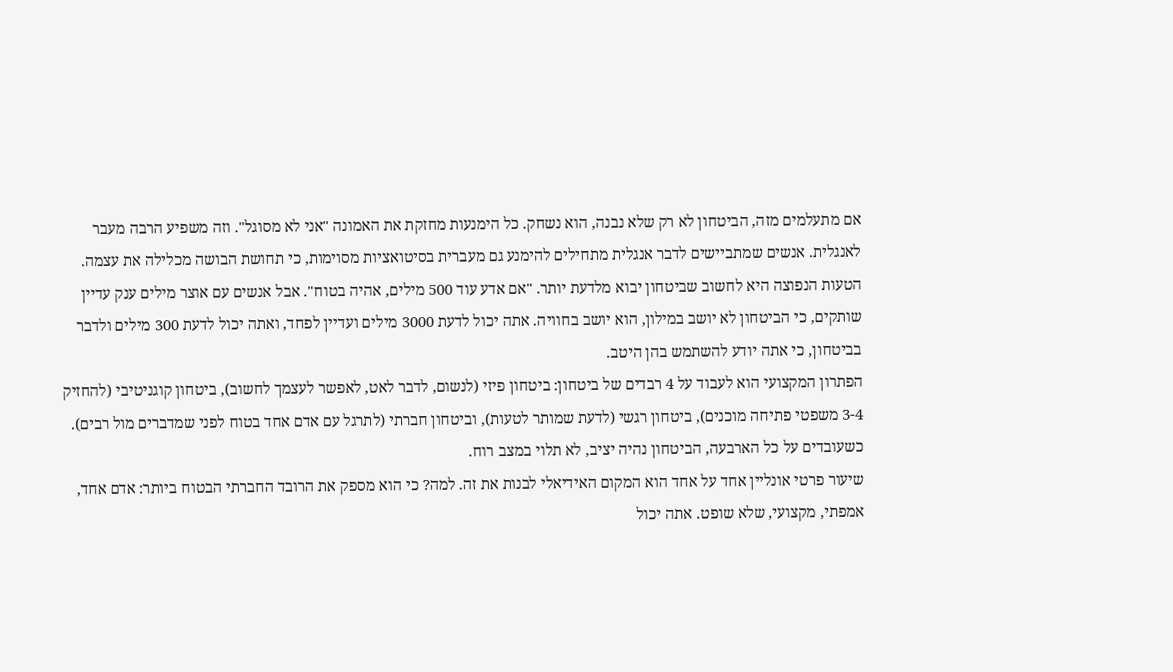אם מתעלמים מזה, הביטחון לא רק שלא נבנה, הוא נשחק. כל הימנעות מחזקת את האמונה "אני לא מסוגל". וזה משפיע הרבה מעבר לאנגלית. אנשים שמתביישים לדבר אנגלית מתחילים להימנע גם מעברית בסיטואציות מסוימות, כי תחושת הבושה מכלילה את עצמה.
הטעות הנפוצה היא לחשוב שביטחון יבוא מלדעת יותר. "אם אדע עוד 500 מילים, אהיה בטוח". אבל אנשים עם אוצר מילים ענק עדיין שותקים, כי הביטחון לא יושב במילון, הוא יושב בחוויה. אתה יכול לדעת 3000 מילים ועדיין לפחד, ואתה יכול לדעת 300 מילים ולדבר בביטחון, כי אתה יודע להשתמש בהן היטב.
הפתרון המקצועי הוא לעבוד על 4 רבדים של ביטחון: ביטחון פיזי (לנשום, לדבר לאט, לאפשר לעצמך לחשוב), ביטחון קוגניטיבי (להחזיק 3-4 משפטי פתיחה מוכנים), ביטחון רגשי (לדעת שמותר לטעות), וביטחון חברתי (לתרגל עם אדם אחד בטוח לפני שמדברים מול רבים). כשעובדים על כל הארבעה, הביטחון נהיה יציב, לא תלוי במצב רוח.
שיעור פרטי אונליין אחד על אחד הוא המקום האידיאלי לבנות את זה. למה? כי הוא מספק את הרובד החברתי הבטוח ביותר: אדם אחד, אמפתי, מקצועי, שלא שופט. אתה יכול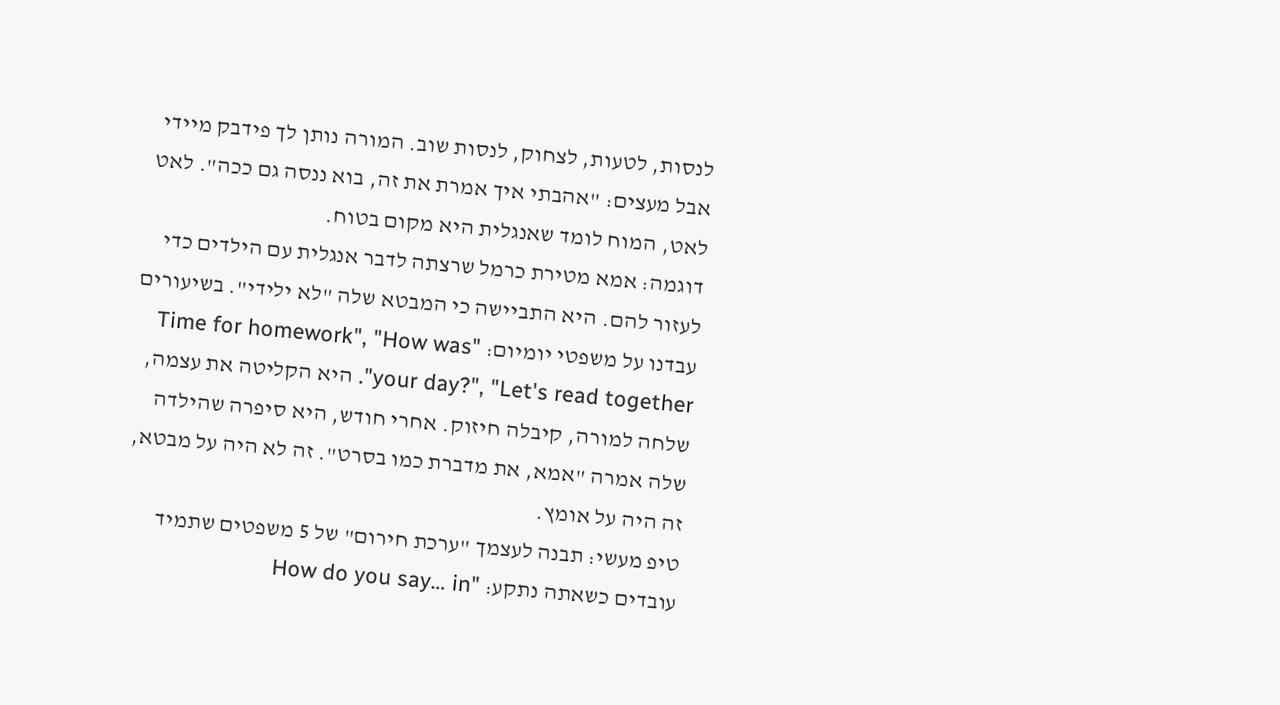לנסות, לטעות, לצחוק, לנסות שוב. המורה נותן לך פידבק מיידי אבל מעצים: "אהבתי איך אמרת את זה, בוא ננסה גם ככה". לאט לאט, המוח לומד שאנגלית היא מקום בטוח.
דוגמה: אמא מטירת כרמל שרצתה לדבר אנגלית עם הילדים כדי לעזור להם. היא התביישה כי המבטא שלה "לא ילידי". בשיעורים עבדנו על משפטי יומיום: "Time for homework", "How was your day?", "Let's read together". היא הקליטה את עצמה, שלחה למורה, קיבלה חיזוק. אחרי חודש, היא סיפרה שהילדה שלה אמרה "אמא, את מדברת כמו בסרט". זה לא היה על מבטא, זה היה על אומץ.
טיפ מעשי: תבנה לעצמך "ערכת חירום" של 5 משפטים שתמיד עובדים כשאתה נתקע: "How do you say… in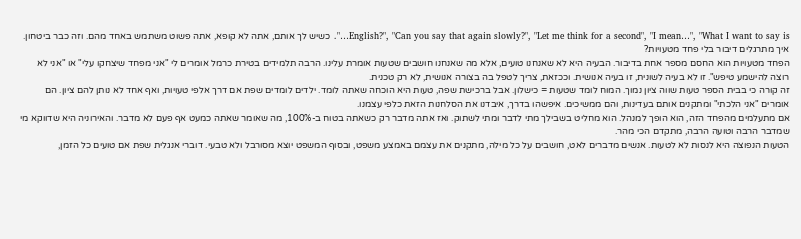English?", "Can you say that again slowly?", "Let me think for a second", "I mean…", "What I want to say is…". כשיש לך אותם, אתה לא קופא, אתה פשוט משתמש באחד מהם. וזה כבר ביטחון.
איך מתרגלים דיבור בלי פחד מטעויות?
הפחד מטעויות הוא החסם מספר אחת בדיבור. הבעיה היא לא שאנחנו טועים, אלא מה שאנחנו חושבים שטעות אומרת עלינו. הרבה תלמידים בטירת כרמל אומרים לי "אני מפחד שיצחקו עלי" או "אני לא רוצה להישמע טיפש". זו לא בעיה לשונית, זו בעיה אנושית. וככזאת, צריך לטפל בה בצורה אנושית, לא רק טכנית.
זה קורה כי בבית הספר טעות שווה ציון נמוך. המוח לומד שטעות = כישלון. אבל ברכישת שפה, טעות היא הוכחה שאתה לומד. ילדים לומדים שפת אם דרך אלפי טעויות, ואף אחד לא נותן להם ציון. הם אומרים "אני הלכתי" ומתקנים אותם בעדינות, והם ממשיכים. איפשהו בדרך, איבדנו את הסלחנות הזאת כלפי עצמנו.
אם מתעלמים מהפחד הזה, הוא הופך למנהל. הוא מחליט בשבילך מתי לדבר ומתי לשתוק. ואז אתה מדבר רק כשאתה בטוח ב-100%, מה שאומר שאתה כמעט אף פעם לא מדבר. והאירוניה היא שדווקא מי שמדבר הרבה וטועה הרבה, מתקדם הכי מהר.
הטעות הנפוצה היא לנסות לא לטעות. אנשים מדברים לאט, חושבים על כל מילה, מתקנים את עצמם באמצע משפט, ובסוף המשפט יוצא מסורבל ולא טבעי. דוברי אנגלית שפת אם טועים כל הזמן,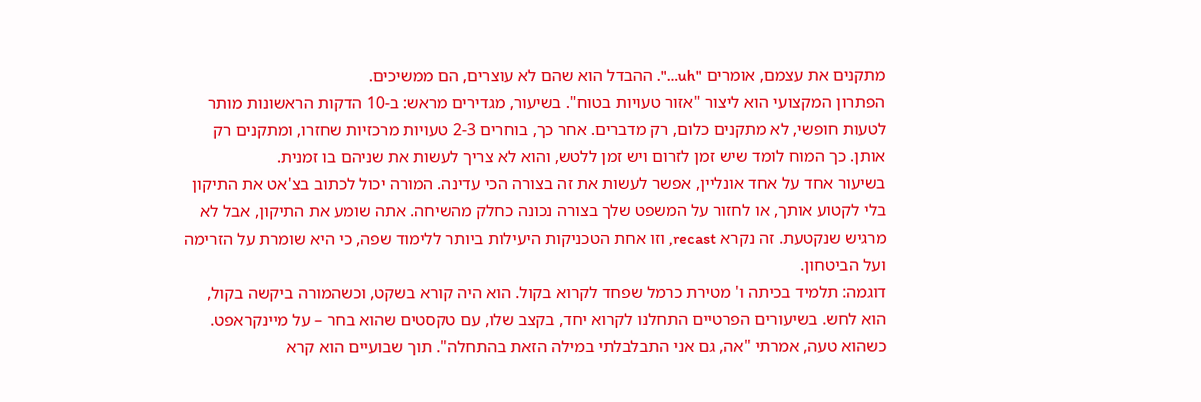מתקנים את עצמם, אומרים "uh…". ההבדל הוא שהם לא עוצרים, הם ממשיכים.
הפתרון המקצועי הוא ליצור "אזור טעויות בטוח". בשיעור, מגדירים מראש: ב-10 הדקות הראשונות מותר לטעות חופשי, לא מתקנים כלום, רק מדברים. אחר כך, בוחרים 2-3 טעויות מרכזיות שחזרו, ומתקנים רק אותן. כך המוח לומד שיש זמן לזרום ויש זמן ללטש, והוא לא צריך לעשות את שניהם בו זמנית.
בשיעור אחד על אחד אונליין, אפשר לעשות את זה בצורה הכי עדינה. המורה יכול לכתוב בצ'אט את התיקון בלי לקטוע אותך, או לחזור על המשפט שלך בצורה נכונה כחלק מהשיחה. אתה שומע את התיקון, אבל לא מרגיש שנקטעת. זה נקרא recast, וזו אחת הטכניקות היעילות ביותר ללימוד שפה, כי היא שומרת על הזרימה ועל הביטחון.
דוגמה: תלמיד בכיתה ו' מטירת כרמל שפחד לקרוא בקול. הוא היה קורא בשקט, וכשהמורה ביקשה בקול, הוא לחש. בשיעורים הפרטיים התחלנו לקרוא יחד, בקצב שלו, עם טקסטים שהוא בחר – על מיינקראפט. כשהוא טעה, אמרתי "אה, גם אני התבלבלתי במילה הזאת בהתחלה". תוך שבועיים הוא קרא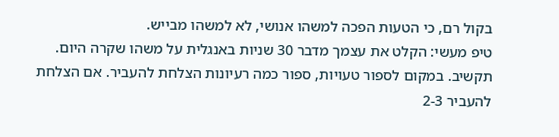בקול רם, כי הטעות הפכה למשהו אנושי, לא למשהו מבייש.
טיפ מעשי: הקלט את עצמך מדבר 30 שניות באנגלית על משהו שקרה היום. תקשיב. במקום לספור טעויות, ספור כמה רעיונות הצלחת להעביר. אם הצלחת להעביר 2-3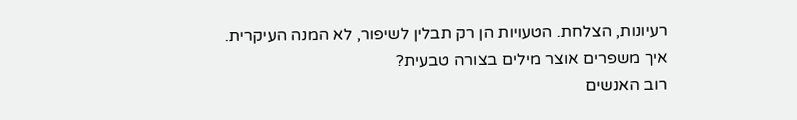רעיונות, הצלחת. הטעויות הן רק תבלין לשיפור, לא המנה העיקרית.
איך משפרים אוצר מילים בצורה טבעית?
רוב האנשים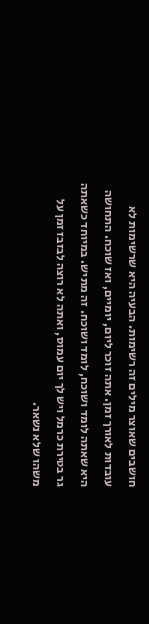חושבים שאוצר מילים זה רשימות. הבעיה היא שרשימות לא עובדות לאורך זמן. אתה זוכר ליום, יומיים, ואז שוכח. התחושה היא שאתה לומד ושוכח, לומד ושוכח. זה מתיש. במיוחד כשאתה גר בטירת כרמל ויש לך יום עמוס, ואתה לא רוצה לבזבז זמן על משהו שלא נשאר.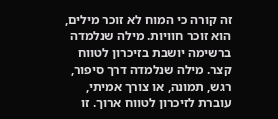זה קורה כי המוח לא זוכר מילים, הוא זוכר חוויות. מילה שנלמדה ברשימה יושבת בזיכרון לטווח קצר. מילה שנלמדה דרך סיפור, רגש, תמונה, או צורך אמיתי, עוברת לזיכרון לטווח ארוך. זו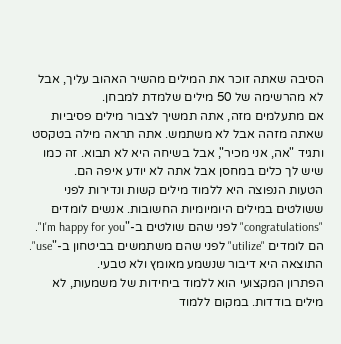הסיבה שאתה זוכר את המילים מהשיר האהוב עליך, אבל לא מהרשימה של 50 מילים שלמדת למבחן.
אם מתעלמים מזה, אתה תמשיך לצבור מילים פסיביות שאתה מזהה אבל לא משתמש. אתה תראה מילה בטקסט ותגיד "אה, אני מכיר", אבל בשיחה היא לא תבוא. זה כמו שיש לך כלים במחסן אבל אתה לא יודע איפה הם.
הטעות הנפוצה היא ללמוד מילים קשות ונדירות לפני ששולטים במילים היומיומיות החשובות. אנשים לומדים "congratulations" לפני שהם שולטים ב-"I'm happy for you". הם לומדים "utilize" לפני שהם משתמשים בביטחון ב-"use". התוצאה היא דיבור שנשמע מאומץ ולא טבעי.
הפתרון המקצועי הוא ללמוד ביחידות של משמעות, לא מילים בודדות. במקום ללמוד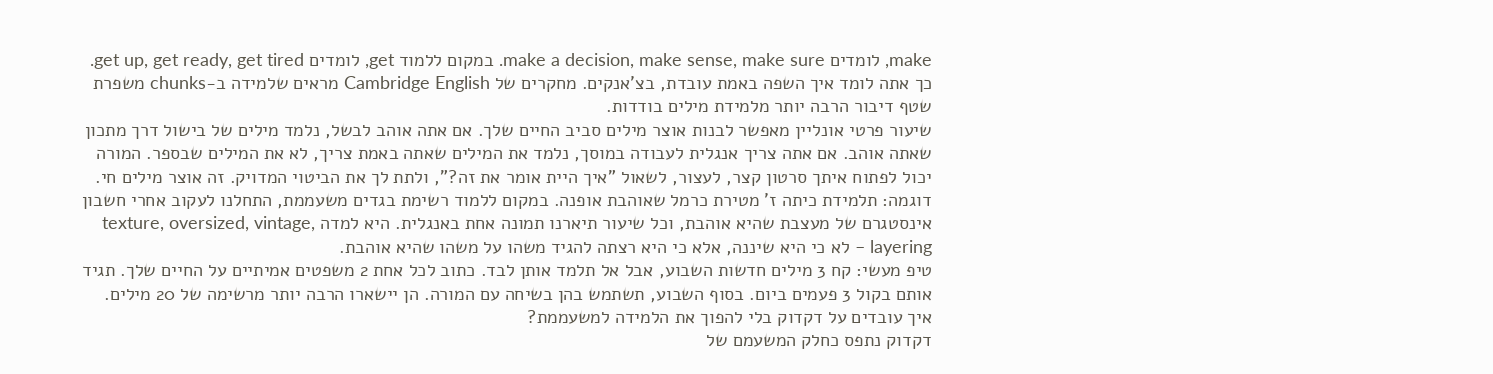make, לומדים make a decision, make sense, make sure. במקום ללמוד get, לומדים get up, get ready, get tired. כך אתה לומד איך השפה באמת עובדת, בצ'אנקים. מחקרים של Cambridge English מראים שלמידה ב-chunks משפרת שטף דיבור הרבה יותר מלמידת מילים בודדות.
שיעור פרטי אונליין מאפשר לבנות אוצר מילים סביב החיים שלך. אם אתה אוהב לבשל, נלמד מילים של בישול דרך מתכון שאתה אוהב. אם אתה צריך אנגלית לעבודה במוסך, נלמד את המילים שאתה באמת צריך, לא את המילים שבספר. המורה יכול לפתוח איתך סרטון קצר, לעצור, לשאול "איך היית אומר את זה?", ולתת לך את הביטוי המדויק. זה אוצר מילים חי.
דוגמה: תלמידת כיתה ז' מטירת כרמל שאוהבת אופנה. במקום ללמוד רשימת בגדים משעממת, התחלנו לעקוב אחרי חשבון אינסטגרם של מעצבת שהיא אוהבת, וכל שיעור תיארנו תמונה אחת באנגלית. היא למדה texture, oversized, vintage, layering – לא כי היא שיננה, אלא כי היא רצתה להגיד משהו על משהו שהיא אוהבת.
טיפ מעשי: קח 3 מילים חדשות השבוע, אבל אל תלמד אותן לבד. כתוב לכל אחת 2 משפטים אמיתיים על החיים שלך. תגיד אותם בקול 3 פעמים ביום. בסוף השבוע, תשתמש בהן בשיחה עם המורה. הן יישארו הרבה יותר מרשימה של 20 מילים.
איך עובדים על דקדוק בלי להפוך את הלמידה למשעממת?
דקדוק נתפס כחלק המשעמם של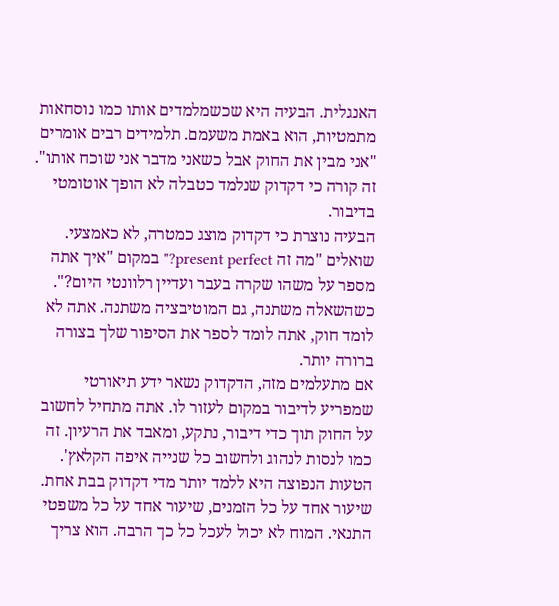האנגלית. הבעיה היא שכשמלמדים אותו כמו נוסחאות מתמטיות, הוא באמת משעמם. תלמידים רבים אומרים "אני מבין את החוק אבל כשאני מדבר אני שוכח אותו". זה קורה כי דקדוק שנלמד כטבלה לא הופך אוטומטי בדיבור.
הבעיה נוצרת כי דקדוק מוצג כמטרה, לא כאמצעי. שואלים "מה זה present perfect?" במקום "איך אתה מספר על משהו שקרה בעבר ועדיין רלוונטי היום?". כשהשאלה משתנה, גם המוטיבציה משתנה. אתה לא לומד חוק, אתה לומד לספר את הסיפור שלך בצורה ברורה יותר.
אם מתעלמים מזה, הדקדוק נשאר ידע תיאורטי שמפריע לדיבור במקום לעזור לו. אתה מתחיל לחשוב על החוק תוך כדי דיבור, נתקע, ומאבד את הרעיון. זה כמו לנסות לנהוג ולחשוב כל שנייה איפה הקלאץ'.
הטעות הנפוצה היא ללמד יותר מדי דקדוק בבת אחת. שיעור אחד על כל הזמנים, שיעור אחד על כל משפטי התנאי. המוח לא יכול לעכל כל כך הרבה. הוא צריך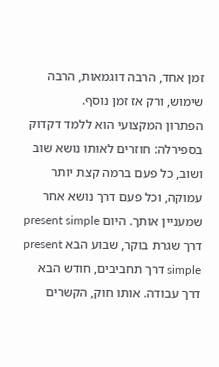זמן אחד, הרבה דוגמאות, הרבה שימוש, ורק אז זמן נוסף.
הפתרון המקצועי הוא ללמד דקדוק בספירלה: חוזרים לאותו נושא שוב ושוב, כל פעם ברמה קצת יותר עמוקה, וכל פעם דרך נושא אחר שמעניין אותך. היום present simple דרך שגרת בוקר, שבוע הבא present simple דרך תחביבים, חודש הבא דרך עבודה. אותו חוק, הקשרים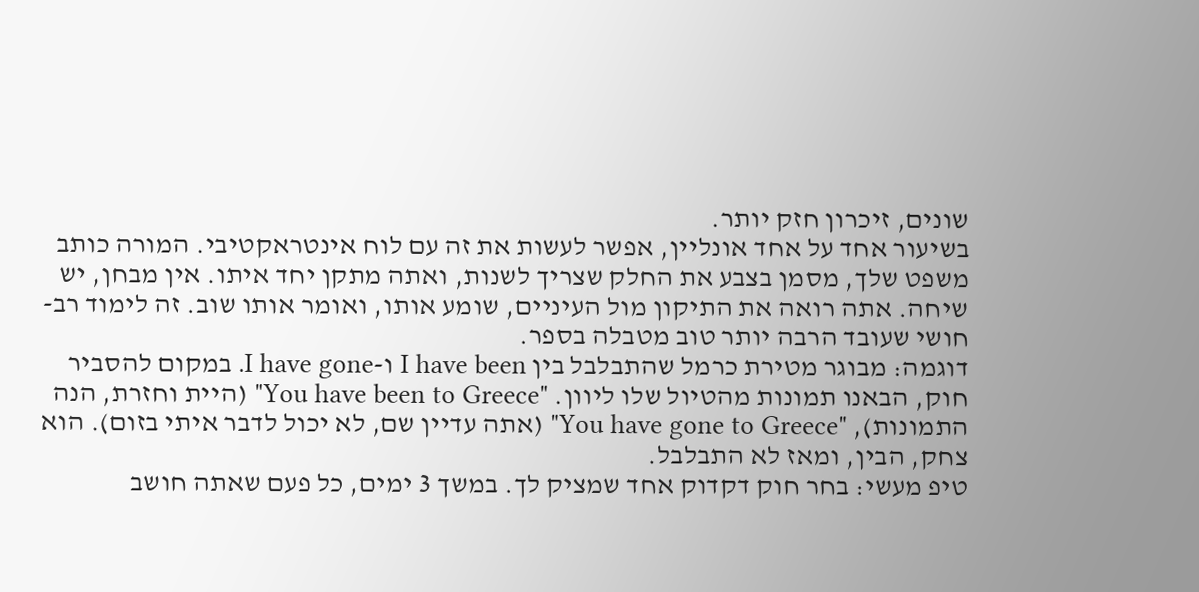שונים, זיכרון חזק יותר.
בשיעור אחד על אחד אונליין, אפשר לעשות את זה עם לוח אינטראקטיבי. המורה כותב משפט שלך, מסמן בצבע את החלק שצריך לשנות, ואתה מתקן יחד איתו. אין מבחן, יש שיחה. אתה רואה את התיקון מול העיניים, שומע אותו, ואומר אותו שוב. זה לימוד רב-חושי שעובד הרבה יותר טוב מטבלה בספר.
דוגמה: מבוגר מטירת כרמל שהתבלבל בין I have been ו-I have gone. במקום להסביר חוק, הבאנו תמונות מהטיול שלו ליוון. "You have been to Greece" (היית וחזרת, הנה התמונות), "You have gone to Greece" (אתה עדיין שם, לא יכול לדבר איתי בזום). הוא צחק, הבין, ומאז לא התבלבל.
טיפ מעשי: בחר חוק דקדוק אחד שמציק לך. במשך 3 ימים, כל פעם שאתה חושב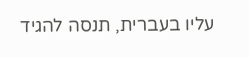עליו בעברית, תנסה להגיד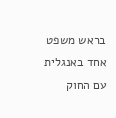בראש משפט אחד באנגלית עם החוק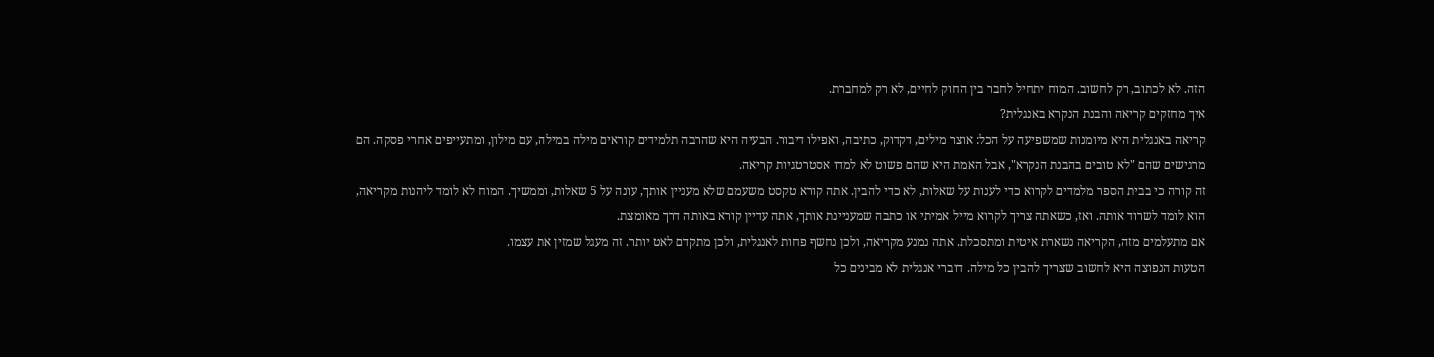הזה. לא לכתוב, רק לחשוב. המוח יתחיל לחבר בין החוק לחיים, לא רק למחברת.
איך מחזקים קריאה והבנת הנקרא באנגלית?
קריאה באנגלית היא מיומנות שמשפיעה על הכל: אוצר מילים, דקדוק, כתיבה, ואפילו דיבור. הבעיה היא שהרבה תלמידים קוראים מילה במילה, עם מילון, ומתעייפים אחרי פסקה. הם מרגישים שהם "לא טובים בהבנת הנקרא", אבל האמת היא שהם פשוט לא למדו אסטרטגיות קריאה.
זה קורה כי בבית הספר מלמדים לקרוא כדי לענות על שאלות, לא כדי להבין. אתה קורא טקסט משעמם שלא מעניין אותך, עונה על 5 שאלות, וממשיך. המוח לא לומד ליהנות מקריאה, הוא לומד לשרוד אותה. ואז, כשאתה צריך לקרוא מייל אמיתי או כתבה שמעניינת אותך, אתה עדיין קורא באותה דרך מאומצת.
אם מתעלמים מזה, הקריאה נשארת איטית ומתסכלת. אתה נמנע מקריאה, ולכן נחשף פחות לאנגלית, ולכן מתקדם לאט יותר. זה מעגל שמזין את עצמו.
הטעות הנפוצה היא לחשוב שצריך להבין כל מילה. דוברי אנגלית לא מבינים כל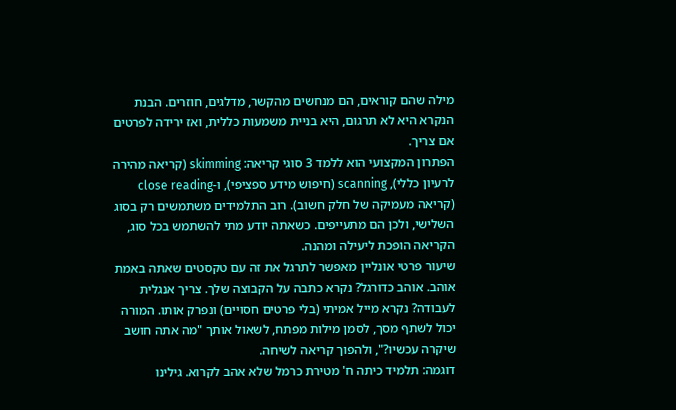מילה שהם קוראים, הם מנחשים מהקשר, מדלגים, חוזרים. הבנת הנקרא היא לא תרגום, היא בניית משמעות כללית, ואז ירידה לפרטים אם צריך.
הפתרון המקצועי הוא ללמד 3 סוגי קריאה: skimming (קריאה מהירה לרעיון כללי), scanning (חיפוש מידע ספציפי), ו-close reading (קריאה מעמיקה של חלק חשוב). רוב התלמידים משתמשים רק בסוג השלישי, ולכן הם מתעייפים. כשאתה יודע מתי להשתמש בכל סוג, הקריאה הופכת ליעילה ומהנה.
שיעור פרטי אונליין מאפשר לתרגל את זה עם טקסטים שאתה באמת אוהב. אוהב כדורגל? נקרא כתבה על הקבוצה שלך. צריך אנגלית לעבודה? נקרא מייל אמיתי (בלי פרטים חסויים) ונפרק אותו. המורה יכול לשתף מסך, לסמן מילות מפתח, לשאול אותך "מה אתה חושב שיקרה עכשיו?", ולהפוך קריאה לשיחה.
דוגמה: תלמיד כיתה ח' מטירת כרמל שלא אהב לקרוא. גילינו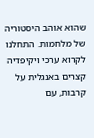שהוא אוהב היסטוריה של מלחמות. התחלנו לקרוא ערכי ויקיפדיה קצרים באנגלית על קרבות, עם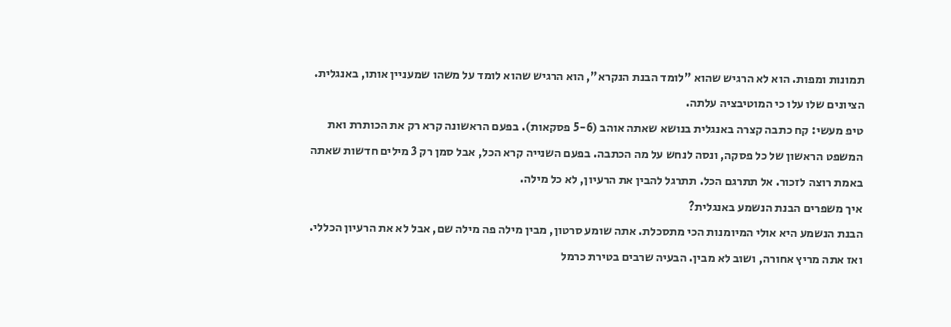תמונות ומפות. הוא לא הרגיש שהוא "לומד הבנת הנקרא", הוא הרגיש שהוא לומד על משהו שמעניין אותו, באנגלית. הציונים שלו עלו כי המוטיבציה עלתה.
טיפ מעשי: קח כתבה קצרה באנגלית בנושא שאתה אוהב (5-6 פסקאות). בפעם הראשונה קרא רק את הכותרת ואת המשפט הראשון של כל פסקה, ונסה לנחש על מה הכתבה. בפעם השנייה קרא הכל, אבל סמן רק 3 מילים חדשות שאתה באמת רוצה לזכור. אל תתרגם הכל. תתרגל להבין את הרעיון, לא כל מילה.
איך משפרים הבנת הנשמע באנגלית?
הבנת הנשמע היא אולי המיומנות הכי מתסכלת. אתה שומע סרטון, מבין מילה פה מילה שם, אבל לא את הרעיון הכללי. ואז אתה מריץ אחורה, ושוב לא מבין. הבעיה שרבים בטירת כרמל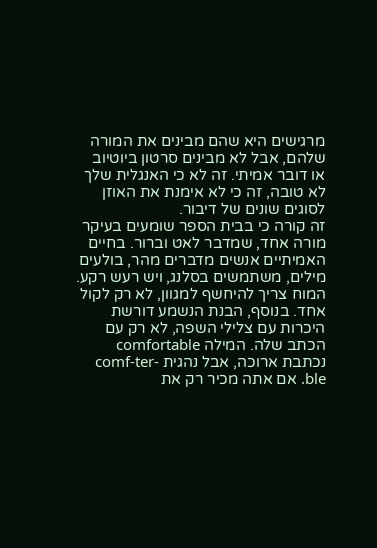מרגישים היא שהם מבינים את המורה שלהם, אבל לא מבינים סרטון ביוטיוב או דובר אמיתי. זה לא כי האנגלית שלך לא טובה, זה כי לא אימנת את האוזן לסוגים שונים של דיבור.
זה קורה כי בבית הספר שומעים בעיקר מורה אחד, שמדבר לאט וברור. בחיים האמיתיים אנשים מדברים מהר, בולעים מילים, משתמשים בסלנג, ויש רעש רקע. המוח צריך להיחשף למגוון, לא רק לקול אחד. בנוסף, הבנת הנשמע דורשת היכרות עם צלילי השפה, לא רק עם הכתב שלה. המילה comfortable נכתבת ארוכה, אבל נהגית comf-ter-ble. אם אתה מכיר רק את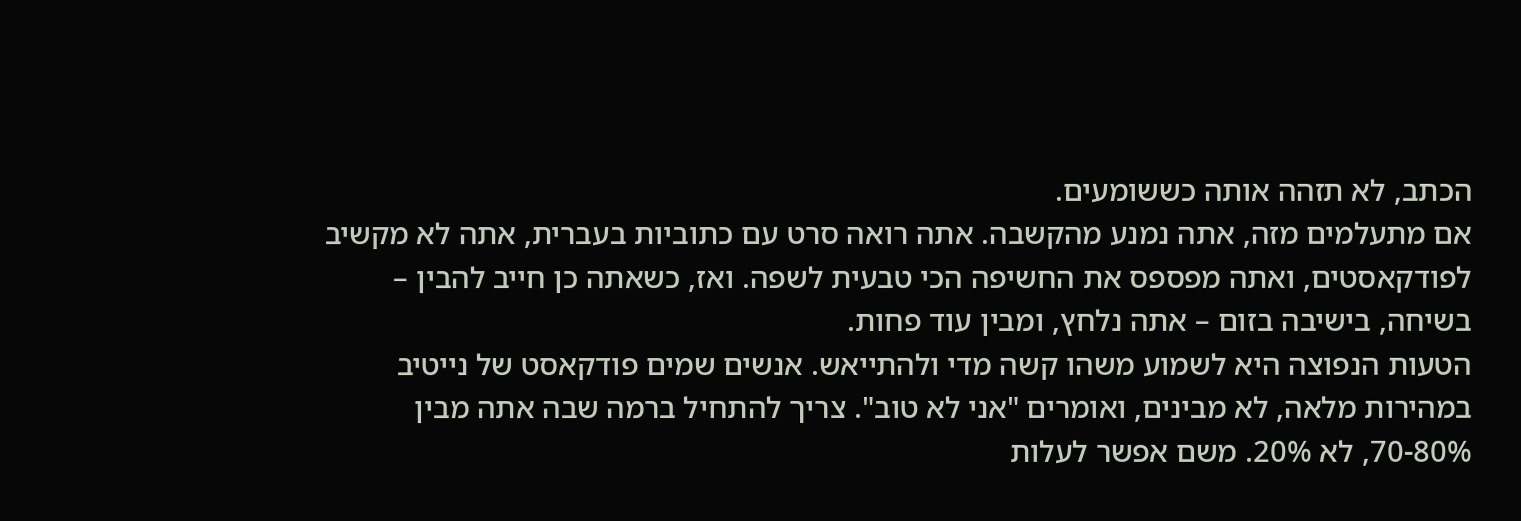הכתב, לא תזהה אותה כששומעים.
אם מתעלמים מזה, אתה נמנע מהקשבה. אתה רואה סרט עם כתוביות בעברית, אתה לא מקשיב לפודקאסטים, ואתה מפספס את החשיפה הכי טבעית לשפה. ואז, כשאתה כן חייב להבין – בשיחה, בישיבה בזום – אתה נלחץ, ומבין עוד פחות.
הטעות הנפוצה היא לשמוע משהו קשה מדי ולהתייאש. אנשים שמים פודקאסט של נייטיב במהירות מלאה, לא מבינים, ואומרים "אני לא טוב". צריך להתחיל ברמה שבה אתה מבין 70-80%, לא 20%. משם אפשר לעלות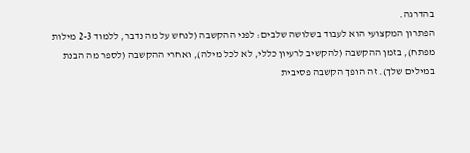בהדרגה.
הפתרון המקצועי הוא לעבוד בשלושה שלבים: לפני ההקשבה (לנחש על מה נדבר, ללמוד 2-3 מילות מפתח), בזמן ההקשבה (להקשיב לרעיון כללי, לא לכל מילה), ואחרי ההקשבה (לספר מה הבנת במילים שלך). זה הופך הקשבה פסיבית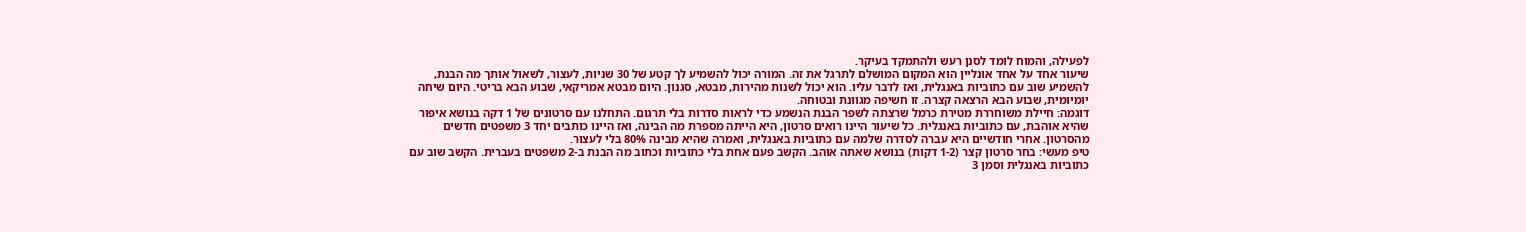לפעילה, והמוח לומד לסנן רעש ולהתמקד בעיקר.
שיעור אחד על אחד אונליין הוא המקום המושלם לתרגל את זה. המורה יכול להשמיע לך קטע של 30 שניות, לעצור, לשאול אותך מה הבנת, להשמיע שוב עם כתוביות באנגלית, ואז לדבר עליו. הוא יכול לשנות מהירות, מבטא, סגנון. היום מבטא אמריקאי, שבוע הבא בריטי. היום שיחה יומיומית, שבוע הבא הרצאה קצרה. זו חשיפה מגוונת ובטוחה.
דוגמה: חיילת משוחררת מטירת כרמל שרצתה לשפר הבנת הנשמע כדי לראות סדרות בלי תרגום. התחלנו עם סרטונים של 1 דקה בנושא איפור שהיא אוהבת, עם כתוביות באנגלית. כל שיעור היינו רואים סרטון, היא הייתה מספרת מה הבינה, ואז היינו כותבים יחד 3 משפטים חדשים מהסרטון. אחרי חודשיים היא עברה לסדרה שלמה עם כתוביות באנגלית, ואמרה שהיא מבינה 80% בלי לעצור.
טיפ מעשי: בחר סרטון קצר (1-2 דקות) בנושא שאתה אוהב. הקשב פעם אחת בלי כתוביות וכתוב מה הבנת ב-2 משפטים בעברית. הקשב שוב עם כתוביות באנגלית וסמן 3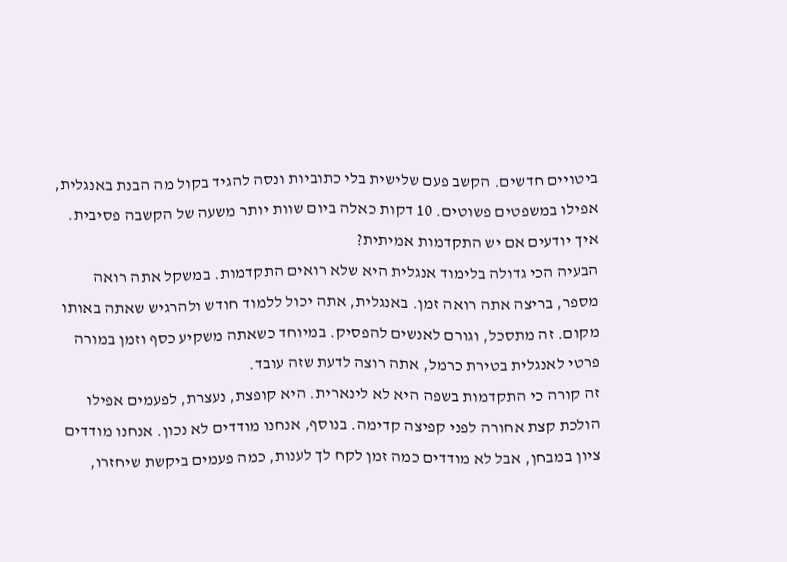ביטויים חדשים. הקשב פעם שלישית בלי כתוביות ונסה להגיד בקול מה הבנת באנגלית, אפילו במשפטים פשוטים. 10 דקות כאלה ביום שוות יותר משעה של הקשבה פסיבית.
איך יודעים אם יש התקדמות אמיתית?
הבעיה הכי גדולה בלימוד אנגלית היא שלא רואים התקדמות. במשקל אתה רואה מספר, בריצה אתה רואה זמן. באנגלית, אתה יכול ללמוד חודש ולהרגיש שאתה באותו מקום. זה מתסכל, וגורם לאנשים להפסיק. במיוחד כשאתה משקיע כסף וזמן במורה פרטי לאנגלית בטירת כרמל, אתה רוצה לדעת שזה עובד.
זה קורה כי התקדמות בשפה היא לא לינארית. היא קופצת, נעצרת, לפעמים אפילו הולכת קצת אחורה לפני קפיצה קדימה. בנוסף, אנחנו מודדים לא נכון. אנחנו מודדים ציון במבחן, אבל לא מודדים כמה זמן לקח לך לענות, כמה פעמים ביקשת שיחזרו,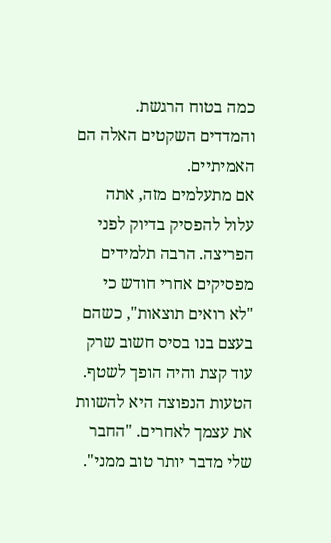כמה בטוח הרגשת. והמדדים השקטים האלה הם האמיתיים.
אם מתעלמים מזה, אתה עלול להפסיק בדיוק לפני הפריצה. הרבה תלמידים מפסיקים אחרי חודש כי "לא רואים תוצאות", כשהם בעצם בנו בסיס חשוב שרק עוד קצת והיה הופך לשטף.
הטעות הנפוצה היא להשוות את עצמך לאחרים. "החבר שלי מדבר יותר טוב ממני".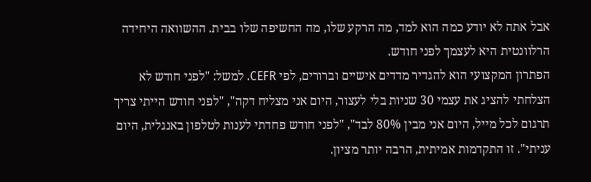אבל אתה לא יודע כמה הוא למד, מה הרקע שלו, מה החשיפה שלו בבית. ההשוואה היחידה הרלוונטית היא לעצמך לפני חודש.
הפתרון המקצועי הוא להגדיר מדדים אישיים וברורים, לפי CEFR. למשל: "לפני חודש לא הצלחתי להציג את עצמי 30 שניות בלי לעצור, היום אני מצליח דקה", "לפני חודש הייתי צריך תרגום לכל מייל, היום אני מבין 80% לבד", "לפני חודש פחדתי לענות לטלפון באנגלית, היום עניתי". זו התקדמות אמיתית, הרבה יותר מציון.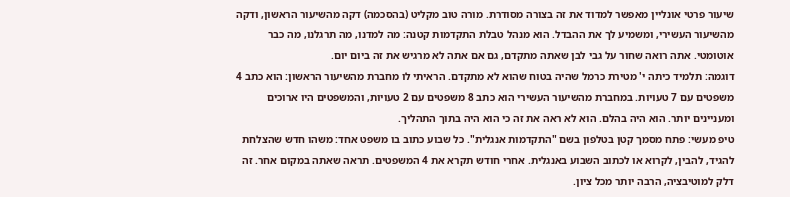שיעור פרטי אונליין מאפשר למדוד את זה בצורה מסודרת. מורה טוב מקליט (בהסכמה) דקה מהשיעור הראשון, ודקה מהשיעור העשירי, ומשמיע לך את ההבדל. הוא מנהל טבלת התקדמות קטנה: מה למדנו, מה תרגלנו, מה כבר אוטומטי. אתה רואה שחור על גבי לבן שאתה מתקדם, גם אם אתה לא מרגיש את זה ביום יום.
דוגמה: תלמיד כיתה י' מטירת כרמל שהיה בטוח שהוא לא מתקדם. הראיתי לו מחברת מהשיעור הראשון: הוא כתב 4 משפטים עם 7 טעויות. במחברת מהשיעור העשירי הוא כתב 8 משפטים עם 2 טעויות, והמשפטים היו ארוכים ומעניינים יותר. הוא היה בהלם. הוא לא ראה את זה כי הוא היה בתוך התהליך.
טיפ מעשי: פתח מסמך קטן בטלפון בשם "התקדמות אנגלית". כל שבוע כתוב בו משפט אחד: משהו חדש שהצלחת להגיד, להבין, לקרוא או לכתוב השבוע באנגלית. אחרי חודש תקרא את 4 המשפטים. תראה שאתה במקום אחר. זה דלק למוטיבציה, הרבה יותר מכל ציון.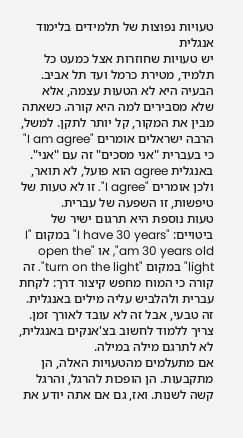טעויות נפוצות של תלמידים בלימוד אנגלית
יש טעויות שחוזרות אצל כמעט כל תלמיד, מטירת כרמל ועד תל אביב. הבעיה היא לא הטעות עצמה, אלא שלא מסבירים למה היא קורה. כשאתה מבין את המקור, קל יותר לתקן. למשל, הרבה ישראלים אומרים "I am agree" כי בעברית "אני מסכים" זה עם "אני". באנגלית agree הוא פועל, לא תואר, ולכן אומרים "I agree". זו לא טעות של טיפשות, זו השפעה של עברית.
טעות נוספת היא תרגום ישיר של ביטויים: "I have 30 years" במקום "I am 30 years old", או "open the light" במקום "turn on the light". זה קורה כי המוח מחפש קיצור דרך: לקחת עברית ולהלביש עליה מילים באנגלית. זה טבעי, אבל זה לא עובד לאורך זמן. צריך ללמוד לחשוב בצ'אנקים באנגלית, לא לתרגם מילה במילה.
אם מתעלמים מהטעויות האלה, הן מתקבעות. הן הופכות להרגל, והרגל קשה לשנות. ואז, גם אם אתה יודע את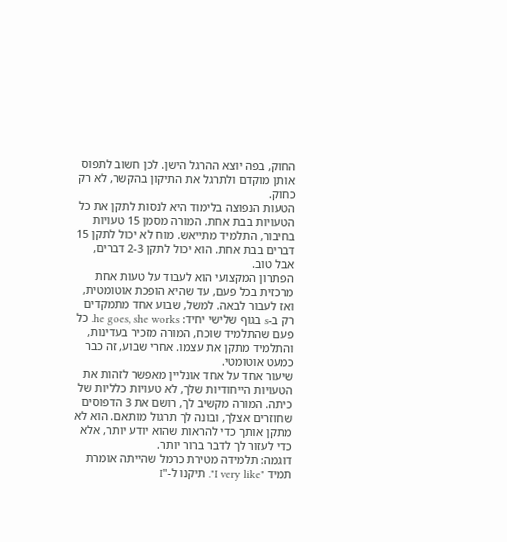החוק, בפה יוצא ההרגל הישן. לכן חשוב לתפוס אותן מוקדם ולתרגל את התיקון בהקשר, לא רק כחוק.
הטעות הנפוצה בלימוד היא לנסות לתקן את כל הטעויות בבת אחת. המורה מסמן 15 טעויות בחיבור, התלמיד מתייאש. מוח לא יכול לתקן 15 דברים בבת אחת. הוא יכול לתקן 2-3 דברים, אבל טוב.
הפתרון המקצועי הוא לעבוד על טעות אחת מרכזית בכל פעם, עד שהיא הופכת אוטומטית, ואז לעבור לבאה. למשל, שבוע אחד מתמקדים רק ב-s בגוף שלישי יחיד: he goes, she works. כל פעם שהתלמיד שוכח, המורה מזכיר בעדינות, והתלמיד מתקן את עצמו. אחרי שבוע, זה כבר כמעט אוטומטי.
שיעור אחד על אחד אונליין מאפשר לזהות את הטעויות הייחודיות שלך, לא טעויות כלליות של כיתה. המורה מקשיב לך, רושם את 3 הדפוסים שחוזרים אצלך, ובונה לך תרגול מותאם. הוא לא מתקן אותך כדי להראות שהוא יודע יותר, אלא כדי לעזור לך לדבר ברור יותר.
דוגמה: תלמידה מטירת כרמל שהייתה אומרת תמיד "I very like". תיקנו ל-"I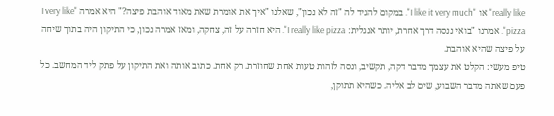really like" או "I like it very much". במקום להגיד לה "זה לא נכון", שאלנו "איך את אומרת שאת מאוד אוהבת פיצה?" היא אמרה "I very like pizza". אמרנו "בואי ננסה דרך אחרת, יותר אנגלית: I really like pizza". היא חזרה על זה, צחקה, ומאז אמרה נכון, כי התיקון היה בתוך שיחה על פיצה שהיא אוהבת.
טיפ מעשי: הקלט את עצמך מדבר דקה, תקשיב, ונסה לזהות טעות אחת שחוזרת. רק אחת. כתוב אותה ואת התיקון על פתק ליד המחשב. כל פעם שאתה מדבר השבוע, שים לב אליה. כשהיא תתוקן,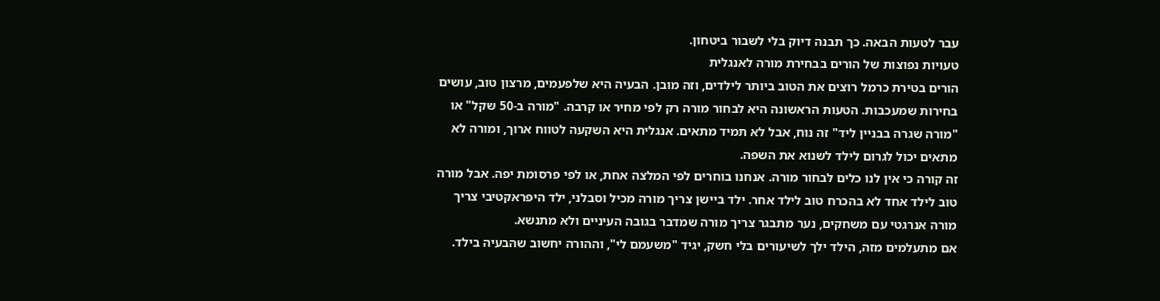עבר לטעות הבאה. כך תבנה דיוק בלי לשבור ביטחון.
טעויות נפוצות של הורים בבחירת מורה לאנגלית
הורים בטירת כרמל רוצים את הטוב ביותר לילדים, וזה מובן. הבעיה היא שלפעמים, מרצון טוב, עושים בחירות שמעכבות. הטעות הראשונה היא לבחור מורה רק לפי מחיר או קרבה. "מורה ב-50 שקל" או "מורה שגרה בבניין ליד" זה נוח, אבל לא תמיד מתאים. אנגלית היא השקעה לטווח ארוך, ומורה לא מתאים יכול לגרום לילד לשנוא את השפה.
זה קורה כי אין לנו כלים לבחור מורה. אנחנו בוחרים לפי המלצה אחת, או לפי פרסומת יפה. אבל מורה טוב לילד אחד לא בהכרח טוב לילד אחר. ילד ביישן צריך מורה מכיל וסבלני, ילד היפראקטיבי צריך מורה אנרגטי עם משחקים, נער מתבגר צריך מורה שמדבר בגובה העיניים ולא מתנשא.
אם מתעלמים מזה, הילד ילך לשיעורים בלי חשק, יגיד "משעמם לי", וההורה יחשוב שהבעיה בילד.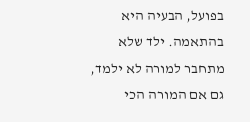בפועל, הבעיה היא בהתאמה. ילד שלא מתחבר למורה לא ילמד, גם אם המורה הכי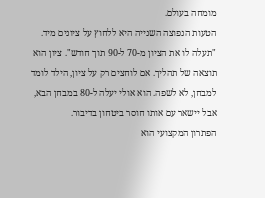מומחה בעולם.
הטעות הנפוצה השנייה היא ללחוץ על ציונים מיד. "תעלה לו את הציון מ-70 ל-90 תוך חודש". ציון הוא תוצאה של תהליך. אם לוחצים רק על ציון, הילד לומד למבחן, לא לשפה. הוא אולי יעלה ל-80 במבחן הבא, אבל יישאר עם אותו חוסר ביטחון בדיבור.
הפתרון המקצועי הוא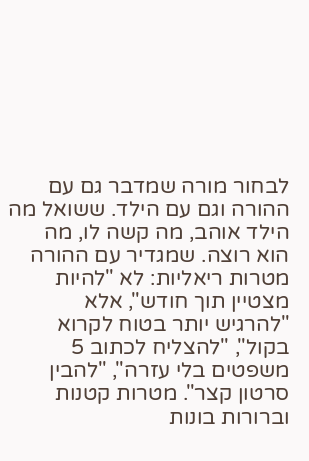לבחור מורה שמדבר גם עם ההורה וגם עם הילד. ששואל מה הילד אוהב, מה קשה לו, מה הוא רוצה. שמגדיר עם ההורה מטרות ריאליות: לא "להיות מצטיין תוך חודש", אלא "להרגיש יותר בטוח לקרוא בקול", "להצליח לכתוב 5 משפטים בלי עזרה", "להבין סרטון קצר". מטרות קטנות וברורות בונות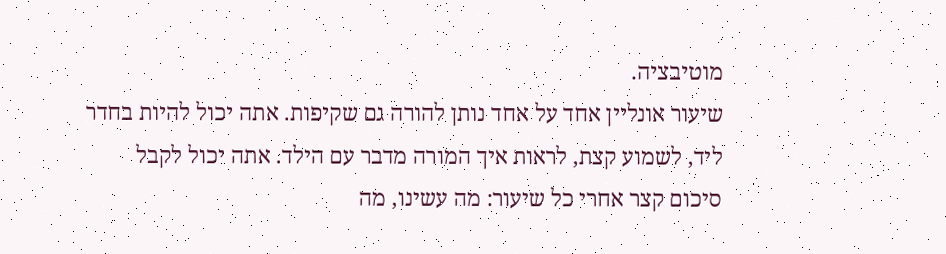מוטיבציה.
שיעור אונליין אחד על אחד נותן להורה גם שקיפות. אתה יכול להיות בחדר ליד, לשמוע קצת, לראות איך המורה מדבר עם הילד. אתה יכול לקבל סיכום קצר אחרי כל שיעור: מה עשינו, מה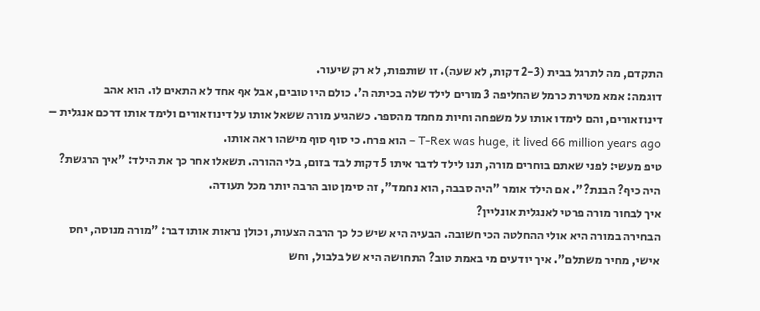התקדם, מה לתרגל בבית (2-3 דקות, לא שעה). זו שותפות, לא רק שיעור.
דוגמה: אמא מטירת כרמל שהחליפה 3 מורים לילד שלה בכיתה ה'. כולם היו טובים, אבל אף אחד לא התאים לו. הוא אהב דינוזאורים, והם לימדו אותו על משפחה וחיות מחמד מהספר. כשהגיע מורה ששאל אותו על דינוזאורים ולימד אותו דרכם אנגלית – T-Rex was huge, it lived 66 million years ago – הוא פרח. כי סוף סוף מישהו ראה אותו.
טיפ מעשי: לפני שאתם בוחרים מורה, תנו לילד לדבר איתו 5 דקות לבד בזום, בלי ההורה. תשאלו אחר כך את הילד: "איך הרגשת? היה כיף? הבנת?". אם הילד אומר "היה סבבה, הוא נחמד", זה סימן טוב הרבה יותר מכל תעודה.
איך לבחור מורה פרטי לאנגלית אונליין?
הבחירה במורה היא אולי ההחלטה הכי חשובה. הבעיה היא שיש כל כך הרבה הצעות, וכולן נראות אותו דבר: "מורה מנוסה, יחס אישי, מחיר משתלם". איך יודעים מי באמת טוב? התחושה היא של בלבול, וחש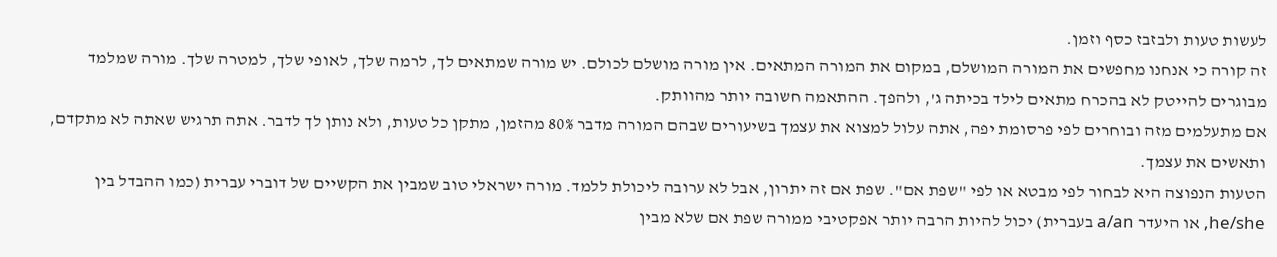לעשות טעות ולבזבז כסף וזמן.
זה קורה כי אנחנו מחפשים את המורה המושלם, במקום את המורה המתאים. אין מורה מושלם לכולם. יש מורה שמתאים לך, לרמה שלך, לאופי שלך, למטרה שלך. מורה שמלמד מבוגרים להייטק לא בהכרח מתאים לילד בכיתה ג', ולהפך. ההתאמה חשובה יותר מהוותק.
אם מתעלמים מזה ובוחרים לפי פרסומת יפה, אתה עלול למצוא את עצמך בשיעורים שבהם המורה מדבר 80% מהזמן, מתקן כל טעות, ולא נותן לך לדבר. אתה תרגיש שאתה לא מתקדם, ותאשים את עצמך.
הטעות הנפוצה היא לבחור לפי מבטא או לפי "שפת אם". שפת אם זה יתרון, אבל לא ערובה ליכולת ללמד. מורה ישראלי טוב שמבין את הקשיים של דוברי עברית (כמו ההבדל בין he/she, או היעדר a/an בעברית) יכול להיות הרבה יותר אפקטיבי ממורה שפת אם שלא מבין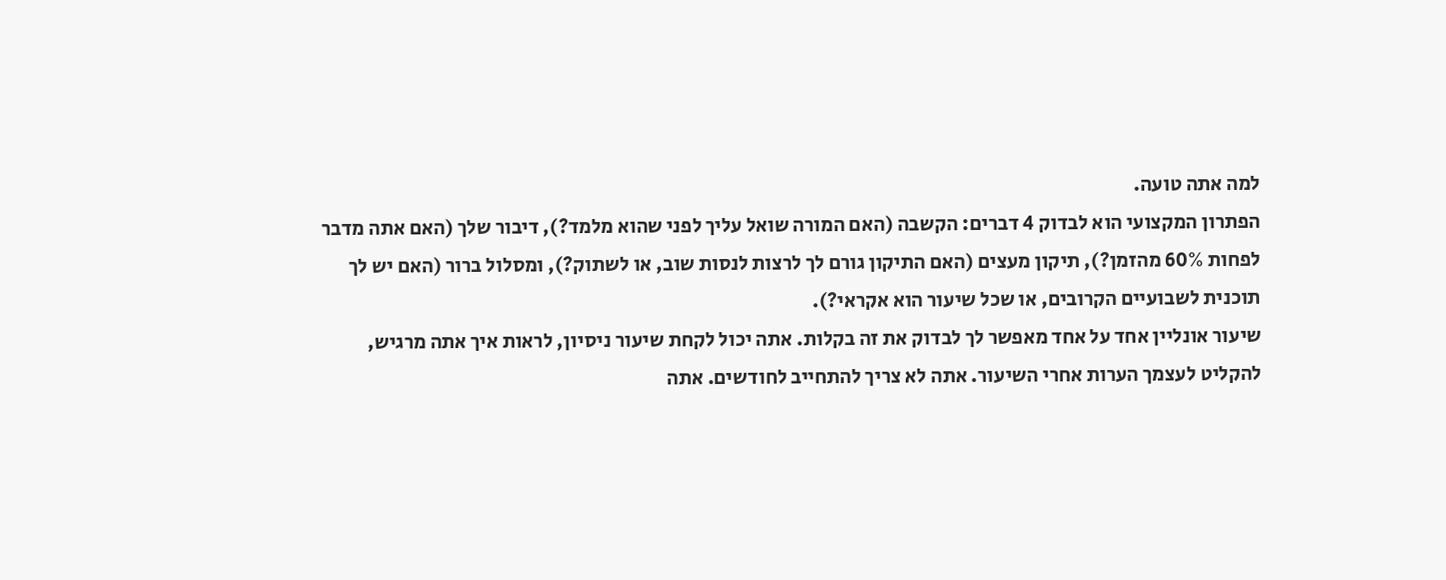למה אתה טועה.
הפתרון המקצועי הוא לבדוק 4 דברים: הקשבה (האם המורה שואל עליך לפני שהוא מלמד?), דיבור שלך (האם אתה מדבר לפחות 60% מהזמן?), תיקון מעצים (האם התיקון גורם לך לרצות לנסות שוב, או לשתוק?), ומסלול ברור (האם יש לך תוכנית לשבועיים הקרובים, או שכל שיעור הוא אקראי?).
שיעור אונליין אחד על אחד מאפשר לך לבדוק את זה בקלות. אתה יכול לקחת שיעור ניסיון, לראות איך אתה מרגיש, להקליט לעצמך הערות אחרי השיעור. אתה לא צריך להתחייב לחודשים. אתה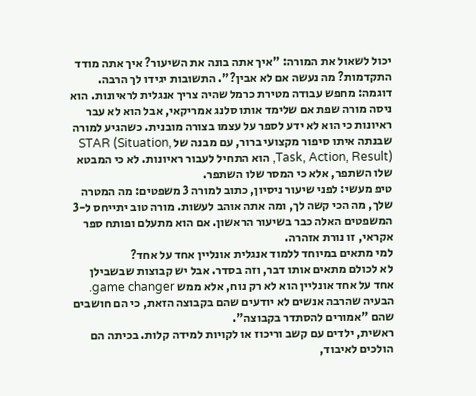יכול לשאול את המורה: "איך אתה בונה את השיעור? איך אתה מודד התקדמות? מה נעשה אם לא אבין?". התשובות יגידו לך הרבה.
דוגמה: מחפש עבודה מטירת כרמל שהיה צריך אנגלית לראיונות. הוא ניסה מורה שפת אם שלימד אותו סלנג אמריקאי, אבל הוא לא עבר ראיונות כי הוא לא ידע לספר על עצמו בצורה מובנית. כשהגיע למורה שבנתה איתו סיפור מקצועי ברור, עם מבנה של STAR (Situation, Task, Action, Result), הוא התחיל לעבור ראיונות. לא כי המבטא שלו השתפר, אלא כי המסר שלו השתפר.
טיפ מעשי: לפני שיעור ניסיון, כתוב למורה 3 משפטים: מה המטרה שלך, מה הכי קשה לך, ומה אתה אוהב לעשות. מורה טוב יתייחס ל-3 המשפטים האלה כבר בשיעור הראשון. אם הוא מתעלם ופותח ספר אקראי, זו נורת אזהרה.
למי מתאים במיוחד ללמוד אנגלית אונליין אחד על אחד?
לא לכולם מתאים אותו דבר, וזה בסדר. אבל יש קבוצות שבשבילן אחד על אחד אונליין הוא לא רק נוח, אלא ממש game changer. הבעיה שהרבה אנשים לא יודעים שהם בקבוצה הזאת, כי הם חושבים שהם "אמורים להסתדר בקבוצה".
ראשית, ילדים עם קשב וריכוז או לקויות למידה קלות. בכיתה הם הולכים לאיבוד,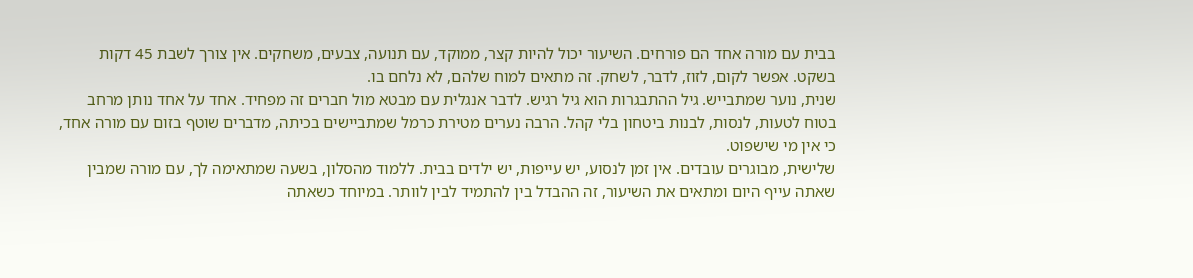בבית עם מורה אחד הם פורחים. השיעור יכול להיות קצר, ממוקד, עם תנועה, צבעים, משחקים. אין צורך לשבת 45 דקות בשקט. אפשר לקום, לזוז, לדבר, לשחק. זה מתאים למוח שלהם, לא נלחם בו.
שנית, נוער שמתבייש. גיל ההתבגרות הוא גיל רגיש. לדבר אנגלית עם מבטא מול חברים זה מפחיד. אחד על אחד נותן מרחב בטוח לטעות, לנסות, לבנות ביטחון בלי קהל. הרבה נערים מטירת כרמל שמתביישים בכיתה, מדברים שוטף בזום עם מורה אחד, כי אין מי שישפוט.
שלישית, מבוגרים עובדים. אין זמן לנסוע, יש עייפות, יש ילדים בבית. ללמוד מהסלון, בשעה שמתאימה לך, עם מורה שמבין שאתה עייף היום ומתאים את השיעור, זה ההבדל בין להתמיד לבין לוותר. במיוחד כשאתה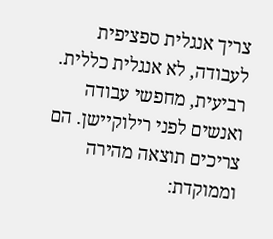צריך אנגלית ספציפית לעבודה, לא אנגלית כללית.
רביעית, מחפשי עבודה ואנשים לפני רילוקיישן. הם צריכים תוצאה מהירה וממוקדת: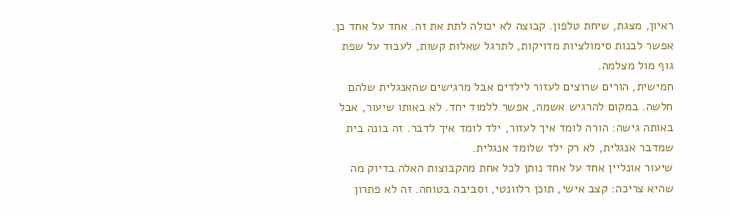ראיון, מצגת, שיחת טלפון. קבוצה לא יכולה לתת את זה. אחד על אחד כן. אפשר לבנות סימולציות מדויקות, לתרגל שאלות קשות, לעבוד על שפת גוף מול מצלמה.
חמישית, הורים שרוצים לעזור לילדים אבל מרגישים שהאנגלית שלהם חלשה. במקום להרגיש אשמה, אפשר ללמוד יחד. לא באותו שיעור, אבל באותה גישה: הורה לומד איך לעזור, ילד לומד איך לדבר. זה בונה בית שמדבר אנגלית, לא רק ילד שלומד אנגלית.
שיעור אונליין אחד על אחד נותן לכל אחת מהקבוצות האלה בדיוק מה שהיא צריכה: קצב אישי, תוכן רלוונטי, וסביבה בטוחה. זה לא פתרון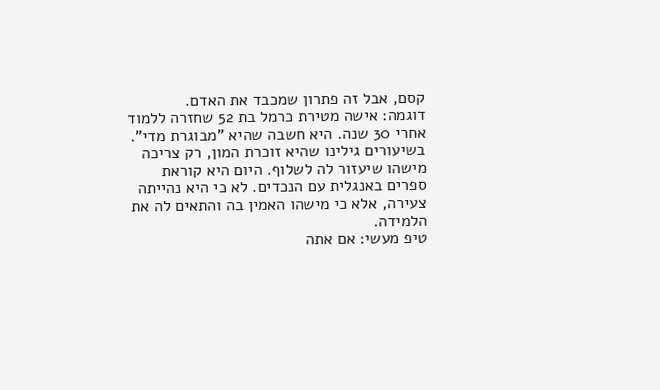קסם, אבל זה פתרון שמכבד את האדם.
דוגמה: אישה מטירת כרמל בת 52 שחזרה ללמוד אחרי 30 שנה. היא חשבה שהיא "מבוגרת מדי". בשיעורים גילינו שהיא זוכרת המון, רק צריכה מישהו שיעזור לה לשלוף. היום היא קוראת ספרים באנגלית עם הנכדים. לא כי היא נהייתה צעירה, אלא כי מישהו האמין בה והתאים לה את הלמידה.
טיפ מעשי: אם אתה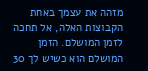מזהה את עצמך באחת הקבוצות האלה, אל תחכה לזמן המושלם. הזמן המושלם הוא כשיש לך 30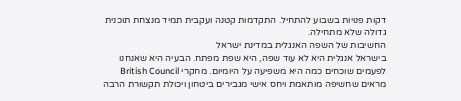דקות פנויות בשבוע להתחיל. התקדמות קטנה ועקבית תמיד מנצחת תוכנית גדולה שלא מתחילה.
החשיבות של השפה האנגלית במדינת ישראל
בישראל אנגלית היא לא עוד שפה, היא שפת מפתח. הבעיה היא שאנחנו לפעמים שוכחים כמה היא משפיעה על היומיום. מחקרי British Council מראים שחשיפה מותאמת ויחס אישי מגבירים ביטחון ויכולת תקשורת הרבה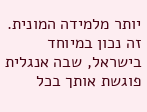יותר מלמידה המונית. זה נכון במיוחד בישראל, שבה אנגלית פוגשת אותך בכל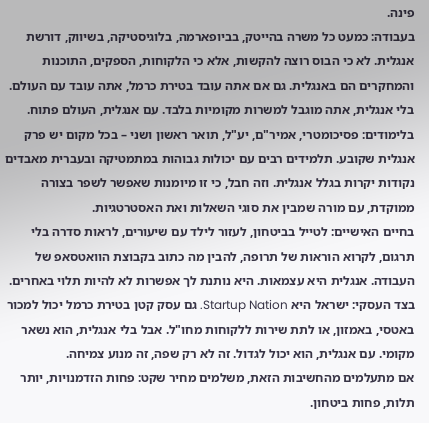פינה.
בעבודה: כמעט כל משרה בהייטק, בביופארמה, בלוגיסטיקה, בשיווק, דורשת אנגלית. לא כי הבוס רוצה להקשות, אלא כי הלקוחות, הספקים, התוכנות והמחקרים הם באנגלית. גם אם אתה עובד בטירת כרמל, אתה עובד עם העולם. בלי אנגלית, אתה מוגבל למשרות מקומיות בלבד. עם אנגלית, העולם פתוח.
בלימודים: פסיכומטרי, אמיר"ם, יע"ל, תואר ראשון ושני – בכל מקום יש פרק אנגלית שקובע. תלמידים רבים עם יכולות גבוהות במתמטיקה ובעברית מאבדים נקודות יקרות בגלל אנגלית. וזה חבל, כי זו מיומנות שאפשר לשפר בצורה ממוקדת, עם מורה שמבין את סוגי השאלות ואת האסטרטגיות.
בחיים האישיים: לטייל בביטחון, לעזור לילד עם שיעורים, לראות סדרה בלי תרגום, לקרוא הוראות של תרופה, להבין מה כתוב בקבוצת הוואטסאפ של העבודה. אנגלית היא עצמאות. היא נותנת לך אפשרות לא להיות תלוי באחרים.
בצד העסקי: ישראל היא Startup Nation. גם עסק קטן בטירת כרמל יכול למכור באטסי, באמזון, או לתת שירות ללקוחות מחו"ל. אבל בלי אנגלית, הוא נשאר מקומי. עם אנגלית, הוא יכול לגדול. זה לא רק שפה, זה מנוע צמיחה.
אם מתעלמים מהחשיבות הזאת, משלמים מחיר שקט: פחות הזדמנויות, יותר תלות, פחות ביטחון.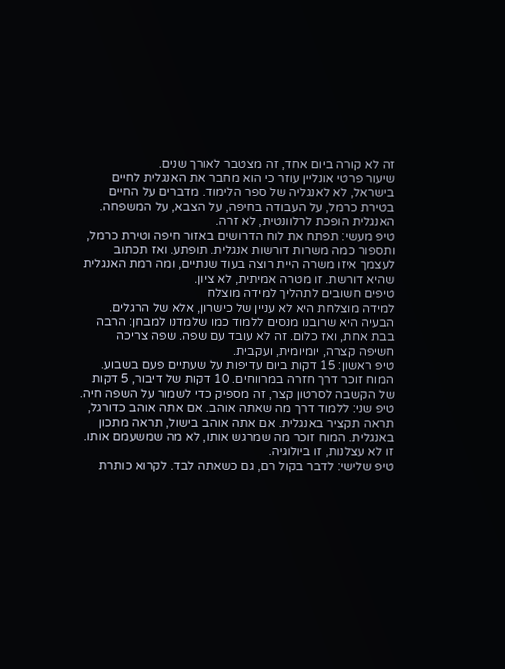זה לא קורה ביום אחד, זה מצטבר לאורך שנים.
שיעור פרטי אונליין עוזר כי הוא מחבר את האנגלית לחיים בישראל, לא לאנגליה של ספר הלימוד. מדברים על החיים בטירת כרמל, על העבודה בחיפה, על הצבא, על המשפחה. האנגלית הופכת לרלוונטית, לא זרה.
טיפ מעשי: תפתח את לוח הדרושים באזור חיפה וטירת כרמל, ותספור כמה משרות דורשות אנגלית. תופתע. ואז תכתוב לעצמך איזו משרה היית רוצה בעוד שנתיים, ומה רמת האנגלית שהיא דורשת. זו מטרה אמיתית, לא ציון.
טיפים חשובים לתהליך למידה מוצלח
למידה מוצלחת היא לא עניין של כישרון, אלא של הרגלים. הבעיה היא שרובנו מנסים ללמוד כמו שלמדנו למבחן: הרבה בבת אחת, ואז כלום. זה לא עובד עם שפה. שפה צריכה חשיפה קצרה, יומיומית, ועקבית.
טיפ ראשון: 15 דקות ביום עדיפות על שעתיים פעם בשבוע. המוח זוכר דרך חזרה במרווחים. 10 דקות של דיבור, 5 דקות של הקשבה לסרטון קצר, זה מספיק כדי לשמור על השפה חיה.
טיפ שני: ללמוד דרך מה שאתה אוהב. אם אתה אוהב כדורגל, תראה תקציר באנגלית. אם אתה אוהב בישול, תראה מתכון באנגלית. המוח זוכר מה שמרגש אותו, לא מה שמשעמם אותו. זו לא עצלנות, זו ביולוגיה.
טיפ שלישי: לדבר בקול רם, גם כשאתה לבד. לקרוא כותרת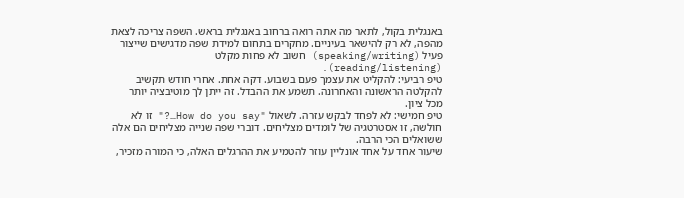באנגלית בקול, לתאר מה אתה רואה ברחוב באנגלית בראש. השפה צריכה לצאת מהפה, לא רק להישאר בעיניים. מחקרים בתחום למידת שפה מדגישים שייצור פעיל (speaking/writing) חשוב לא פחות מקלט (reading/listening).
טיפ רביעי: להקליט את עצמך פעם בשבוע. דקה אחת. אחרי חודש תקשיב להקלטה הראשונה והאחרונה. תשמע את ההבדל. זה ייתן לך מוטיבציה יותר מכל ציון.
טיפ חמישי: לא לפחד לבקש עזרה. לשאול "How do you say…?" זו לא חולשה, זו אסטרטגיה של לומדים מצליחים. דוברי שפה שנייה מצליחים הם אלה ששואלים הכי הרבה.
שיעור אחד על אחד אונליין עוזר להטמיע את ההרגלים האלה, כי המורה מזכיר,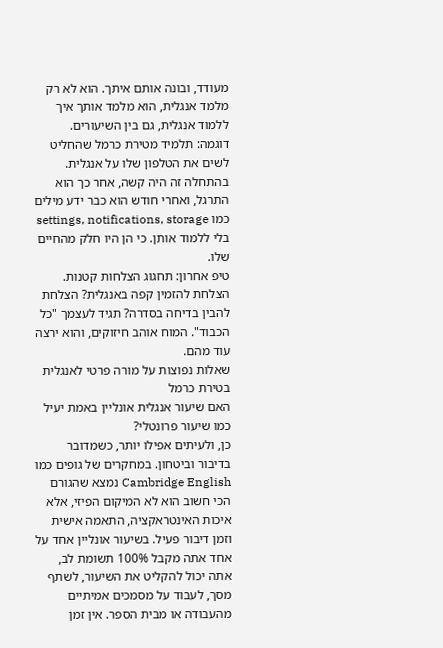מעודד, ובונה אותם איתך. הוא לא רק מלמד אנגלית, הוא מלמד אותך איך ללמוד אנגלית, גם בין השיעורים.
דוגמה: תלמיד מטירת כרמל שהחליט לשים את הטלפון שלו על אנגלית. בהתחלה זה היה קשה, אחר כך הוא התרגל, ואחרי חודש הוא כבר ידע מילים כמו settings, notifications, storage בלי ללמוד אותן. כי הן היו חלק מהחיים שלו.
טיפ אחרון: תחגוג הצלחות קטנות. הצלחת להזמין קפה באנגלית? הצלחת להבין בדיחה בסדרה? תגיד לעצמך "כל הכבוד". המוח אוהב חיזוקים, והוא ירצה עוד מהם.
שאלות נפוצות על מורה פרטי לאנגלית בטירת כרמל
האם שיעור אנגלית אונליין באמת יעיל כמו שיעור פרונטלי?
כן, ולעיתים אפילו יותר, כשמדובר בדיבור וביטחון. במחקרים של גופים כמו Cambridge English נמצא שהגורם הכי חשוב הוא לא המיקום הפיזי, אלא איכות האינטראקציה, התאמה אישית וזמן דיבור פעיל. בשיעור אונליין אחד על אחד אתה מקבל 100% תשומת לב, אתה יכול להקליט את השיעור, לשתף מסך, לעבוד על מסמכים אמיתיים מהעבודה או מבית הספר. אין זמן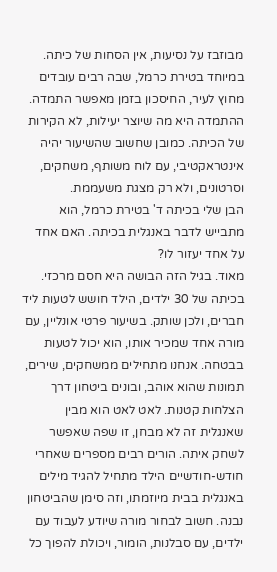מבוזבז על נסיעות, אין הסחות של כיתה. במיוחד בטירת כרמל, שבה רבים עובדים מחוץ לעיר, החיסכון בזמן מאפשר התמדה. ההתמדה היא מה שיוצר יעילות, לא הקירות של הכיתה. כמובן שחשוב שהשיעור יהיה אינטראקטיבי, עם לוח משותף, משחקים, וסרטונים, ולא רק מצגת משעממת.
הבן שלי בכיתה ד' בטירת כרמל, הוא מתבייש לדבר באנגלית בכיתה. האם אחד על אחד יעזור לו?
מאוד. בגיל הזה הבושה היא חסם מרכזי. בכיתה של 30 ילדים, הילד חושש לטעות ליד חברים, ולכן שותק. בשיעור פרטי אונליין, עם מורה אחד שמכיר אותו, הוא יכול לטעות בבטחה. אנחנו מתחילים ממשחקים, שירים, תמונות שהוא אוהב, ובונים ביטחון דרך הצלחות קטנות. לאט לאט הוא מבין שאנגלית זה לא מבחן, זו שפה שאפשר לשחק איתה. הורים רבים מספרים שאחרי חודש-חודשיים הילד מתחיל להגיד מילים באנגלית בבית מיוזמתו, וזה סימן שהביטחון נבנה. חשוב לבחור מורה שיודע לעבוד עם ילדים, עם סבלנות, הומור, ויכולת להפוך כל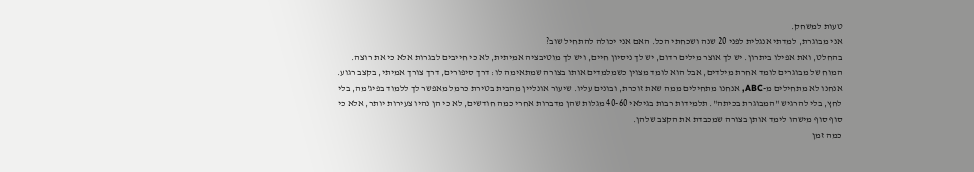טעות למשחק.
אני מבוגרת, למדתי אנגלית לפני 20 שנה ושכחתי הכל. האם אני יכולה להתחיל שוב?
בהחלט, ואת אפילו ביתרון. יש לך אוצר מילים רדום, יש לך ניסיון חיים, ויש לך מוטיבציה אמיתית, לא כי חייבים לבגרות אלא כי את רוצה. המוח של מבוגרים לומד אחרת מילדים, אבל הוא לומד מצוין כשמלמדים אותו בצורה שמתאימה לו: דרך סיפורים, דרך צורך אמיתי, בקצב רגוע. אנחנו לא מתחילים מ-ABC, אנחנו מתחילים ממה שאת זוכרת, ובונים עליו. שיעור אונליין מהבית בטירת כרמל מאפשר לך ללמוד בפיג'מה, בלי לחץ, בלי להרגיש "המבוגרת בכיתה". תלמידות רבות בגילאי 40-60 מגלות שהן מדברות אחרי כמה חודשים, לא כי הן נהיו צעירות יותר, אלא כי סוף סוף מישהו לימד אותן בצורה שמכבדת את הקצב שלהן.
כמה זמן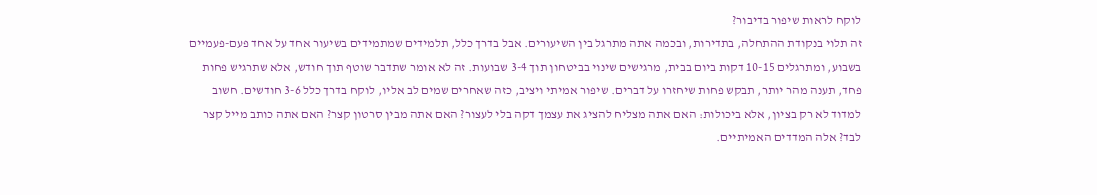לוקח לראות שיפור בדיבור?
זה תלוי בנקודת ההתחלה, בתדירות, ובכמה אתה מתרגל בין השיעורים. אבל בדרך כלל, תלמידים שמתמידים בשיעור אחד על אחד פעם-פעמיים בשבוע, ומתרגלים 10-15 דקות ביום בבית, מרגישים שינוי בביטחון תוך 3-4 שבועות. זה לא אומר שתדבר שוטף תוך חודש, אלא שתרגיש פחות פחד, תענה מהר יותר, תבקש פחות שיחזרו על דברים. שיפור אמיתי ויציב, כזה שאחרים שמים לב אליו, לוקח בדרך כלל 3-6 חודשים. חשוב למדוד לא רק בציון, אלא ביכולות: האם אתה מצליח להציג את עצמך דקה בלי לעצור? האם אתה מבין סרטון קצר? האם אתה כותב מייל קצר לבד? אלה המדדים האמיתיים.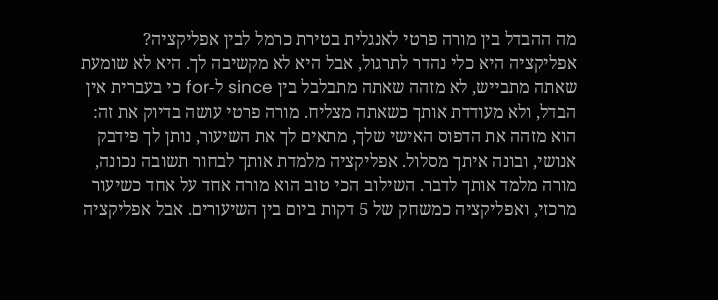מה ההבדל בין מורה פרטי לאנגלית בטירת כרמל לבין אפליקציה?
אפליקציה היא כלי נהדר לתרגול, אבל היא לא מקשיבה לך. היא לא שומעת שאתה מתבייש, לא מזהה שאתה מתבלבל בין since ל-for כי בעברית אין הבדל, ולא מעודדת אותך כשאתה מצליח. מורה פרטי עושה בדיוק את זה: הוא מזהה את הדפוס האישי שלך, מתאים לך את השיעור, נותן לך פידבק אנושי, ובונה איתך מסלול. אפליקציה מלמדת אותך לבחור תשובה נכונה, מורה מלמד אותך לדבר. השילוב הכי טוב הוא מורה אחד על אחד כשיעור מרכזי, ואפליקציה כמשחק של 5 דקות ביום בין השיעורים. אבל אפליקציה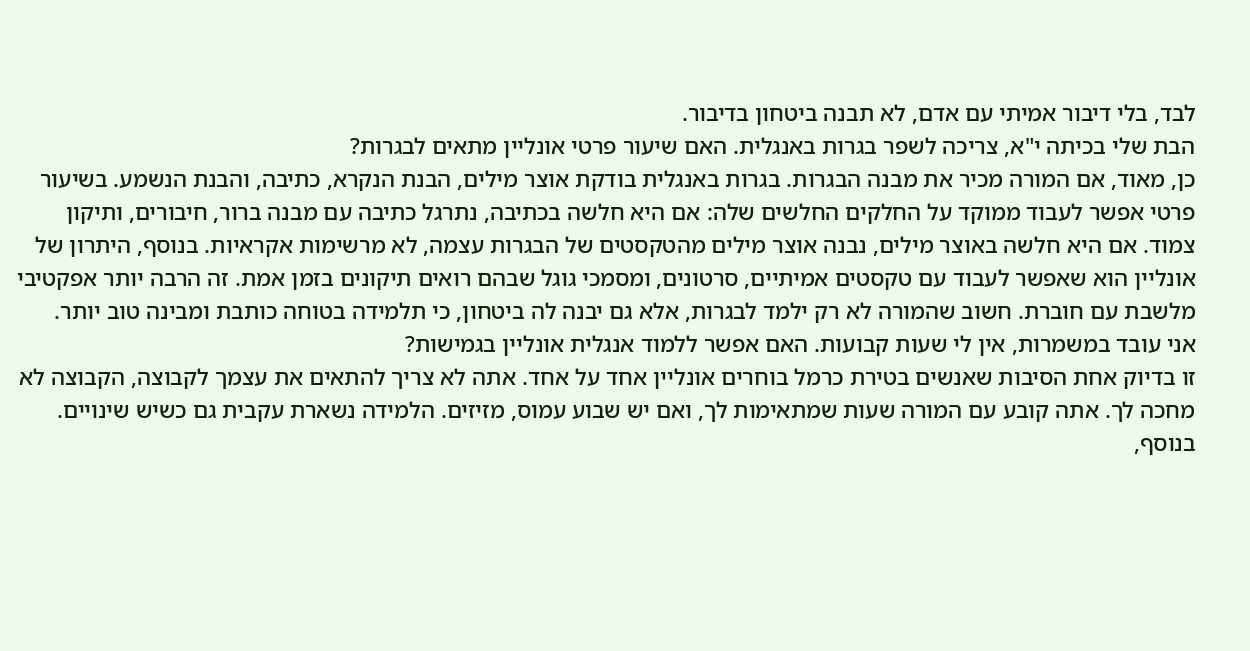לבד, בלי דיבור אמיתי עם אדם, לא תבנה ביטחון בדיבור.
הבת שלי בכיתה י"א, צריכה לשפר בגרות באנגלית. האם שיעור פרטי אונליין מתאים לבגרות?
כן, מאוד, אם המורה מכיר את מבנה הבגרות. בגרות באנגלית בודקת אוצר מילים, הבנת הנקרא, כתיבה, והבנת הנשמע. בשיעור פרטי אפשר לעבוד ממוקד על החלקים החלשים שלה: אם היא חלשה בכתיבה, נתרגל כתיבה עם מבנה ברור, חיבורים, ותיקון צמוד. אם היא חלשה באוצר מילים, נבנה אוצר מילים מהטקסטים של הבגרות עצמה, לא מרשימות אקראיות. בנוסף, היתרון של אונליין הוא שאפשר לעבוד עם טקסטים אמיתיים, סרטונים, ומסמכי גוגל שבהם רואים תיקונים בזמן אמת. זה הרבה יותר אפקטיבי מלשבת עם חוברת. חשוב שהמורה לא רק ילמד לבגרות, אלא גם יבנה לה ביטחון, כי תלמידה בטוחה כותבת ומבינה טוב יותר.
אני עובד במשמרות, אין לי שעות קבועות. האם אפשר ללמוד אנגלית אונליין בגמישות?
זו בדיוק אחת הסיבות שאנשים בטירת כרמל בוחרים אונליין אחד על אחד. אתה לא צריך להתאים את עצמך לקבוצה, הקבוצה לא מחכה לך. אתה קובע עם המורה שעות שמתאימות לך, ואם יש שבוע עמוס, מזיזים. הלמידה נשארת עקבית גם כשיש שינויים. בנוסף,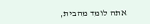אתה לומד מהבית,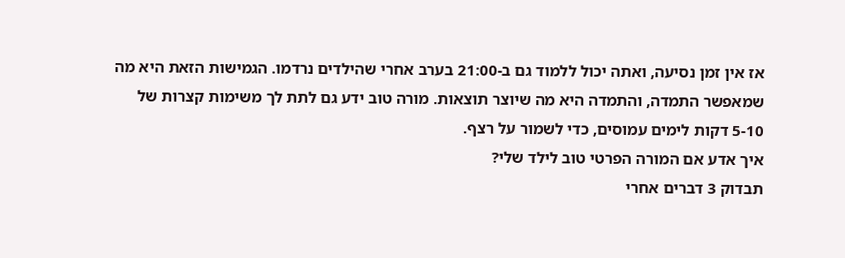אז אין זמן נסיעה, ואתה יכול ללמוד גם ב-21:00 בערב אחרי שהילדים נרדמו. הגמישות הזאת היא מה שמאפשר התמדה, והתמדה היא מה שיוצר תוצאות. מורה טוב ידע גם לתת לך משימות קצרות של 5-10 דקות לימים עמוסים, כדי לשמור על רצף.
איך אדע אם המורה הפרטי טוב לילד שלי?
תבדוק 3 דברים אחרי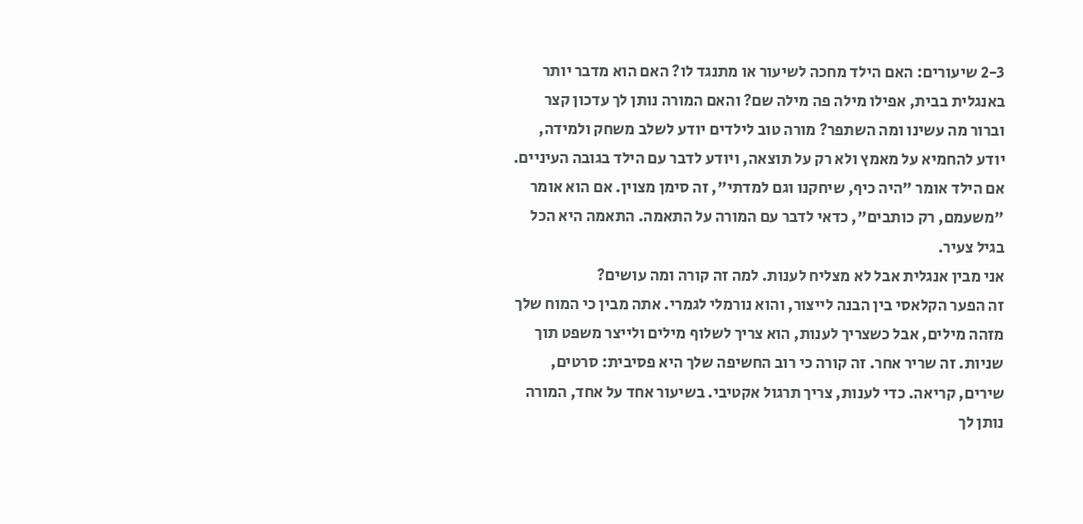2-3 שיעורים: האם הילד מחכה לשיעור או מתנגד לו? האם הוא מדבר יותר באנגלית בבית, אפילו מילה פה מילה שם? והאם המורה נותן לך עדכון קצר וברור מה עשינו ומה השתפר? מורה טוב לילדים יודע לשלב משחק ולמידה, יודע להחמיא על מאמץ ולא רק על תוצאה, ויודע לדבר עם הילד בגובה העיניים. אם הילד אומר "היה כיף, שיחקנו וגם למדתי", זה סימן מצוין. אם הוא אומר "משעמם, רק כותבים", כדאי לדבר עם המורה על התאמה. התאמה היא הכל בגיל צעיר.
אני מבין אנגלית אבל לא מצליח לענות. למה זה קורה ומה עושים?
זה הפער הקלאסי בין הבנה לייצור, והוא נורמלי לגמרי. אתה מבין כי המוח שלך מזהה מילים, אבל כשצריך לענות, הוא צריך לשלוף מילים ולייצר משפט תוך שניות. זה שריר אחר. זה קורה כי רוב החשיפה שלך היא פסיבית: סרטים, שירים, קריאה. כדי לענות, צריך תרגול אקטיבי. בשיעור אחד על אחד, המורה נותן לך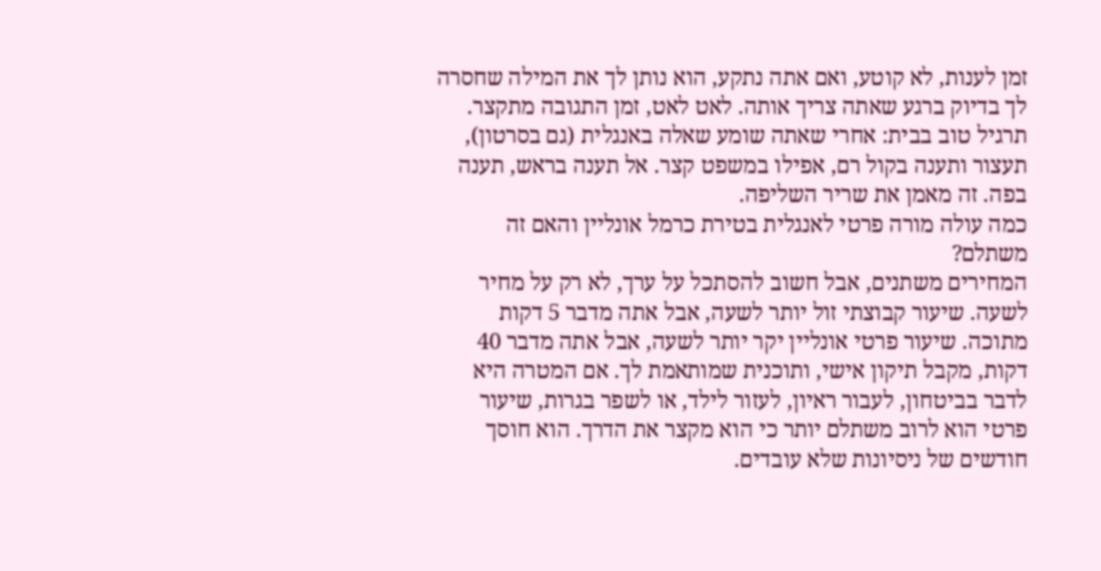זמן לענות, לא קוטע, ואם אתה נתקע, הוא נותן לך את המילה שחסרה לך בדיוק ברגע שאתה צריך אותה. לאט לאט, זמן התגובה מתקצר. תרגיל טוב בבית: אחרי שאתה שומע שאלה באנגלית (גם בסרטון), תעצור ותענה בקול רם, אפילו במשפט קצר. אל תענה בראש, תענה בפה. זה מאמן את שריר השליפה.
כמה עולה מורה פרטי לאנגלית בטירת כרמל אונליין והאם זה משתלם?
המחירים משתנים, אבל חשוב להסתכל על ערך, לא רק על מחיר לשעה. שיעור קבוצתי זול יותר לשעה, אבל אתה מדבר 5 דקות מתוכה. שיעור פרטי אונליין יקר יותר לשעה, אבל אתה מדבר 40 דקות, מקבל תיקון אישי, ותוכנית שמותאמת לך. אם המטרה היא לדבר בביטחון, לעבור ראיון, לעזור לילד, או לשפר בגרות, שיעור פרטי הוא לרוב משתלם יותר כי הוא מקצר את הדרך. הוא חוסך חודשים של ניסיונות שלא עובדים.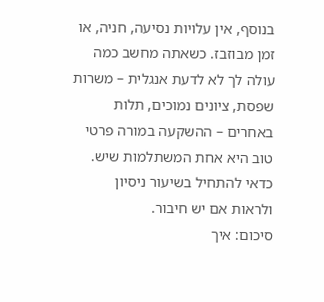בנוסף, אין עלויות נסיעה, חניה, או זמן מבוזבז. כשאתה מחשב כמה עולה לך לא לדעת אנגלית – משרות שפסת, ציונים נמוכים, תלות באחרים – ההשקעה במורה פרטי טוב היא אחת המשתלמות שיש. כדאי להתחיל בשיעור ניסיון ולראות אם יש חיבור.
סיכום: איך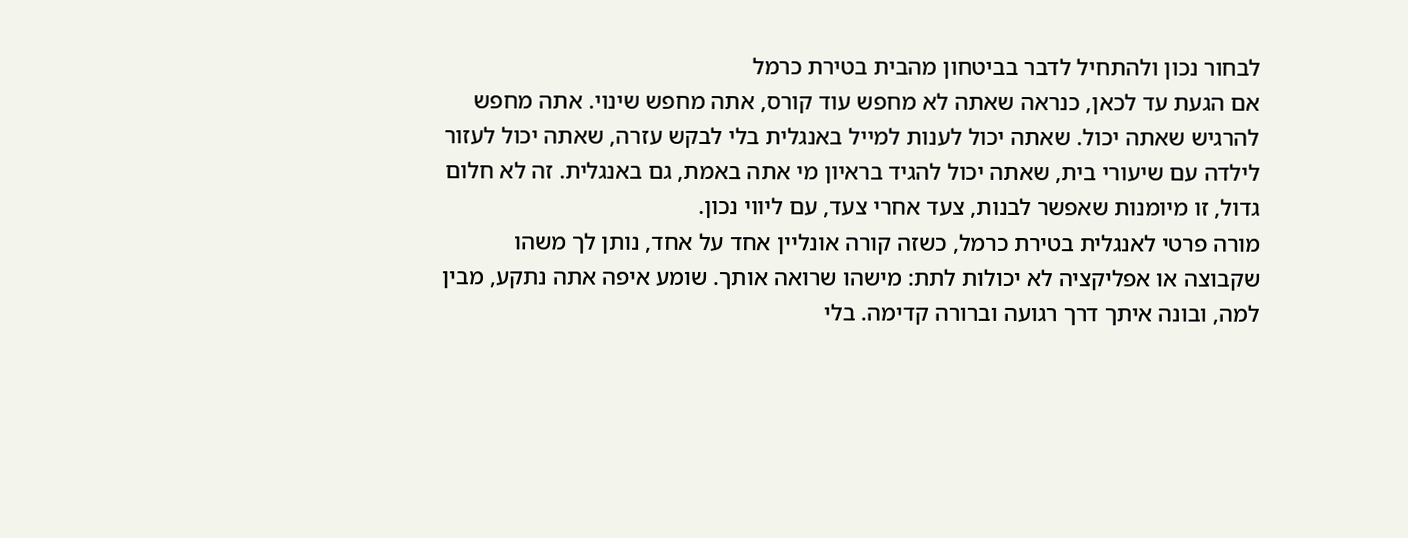לבחור נכון ולהתחיל לדבר בביטחון מהבית בטירת כרמל
אם הגעת עד לכאן, כנראה שאתה לא מחפש עוד קורס, אתה מחפש שינוי. אתה מחפש להרגיש שאתה יכול. שאתה יכול לענות למייל באנגלית בלי לבקש עזרה, שאתה יכול לעזור לילדה עם שיעורי בית, שאתה יכול להגיד בראיון מי אתה באמת, גם באנגלית. זה לא חלום גדול, זו מיומנות שאפשר לבנות, צעד אחרי צעד, עם ליווי נכון.
מורה פרטי לאנגלית בטירת כרמל, כשזה קורה אונליין אחד על אחד, נותן לך משהו שקבוצה או אפליקציה לא יכולות לתת: מישהו שרואה אותך. שומע איפה אתה נתקע, מבין למה, ובונה איתך דרך רגועה וברורה קדימה. בלי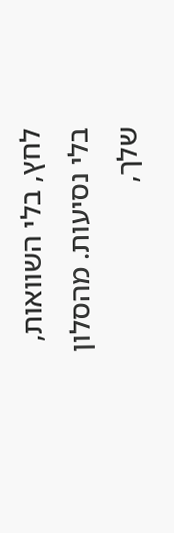לחץ, בלי השוואות, בלי נסיעות. מהסלון שלך,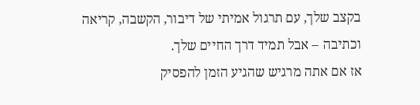בקצב שלך, עם תרגול אמיתי של דיבור, הקשבה, קריאה וכתיבה – אבל תמיד דרך החיים שלך.
אז אם אתה מרגיש שהגיע הזמן להפסיק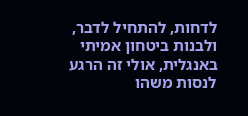לדחות, להתחיל לדבר, ולבנות ביטחון אמיתי באנגלית, אולי זה הרגע לנסות משהו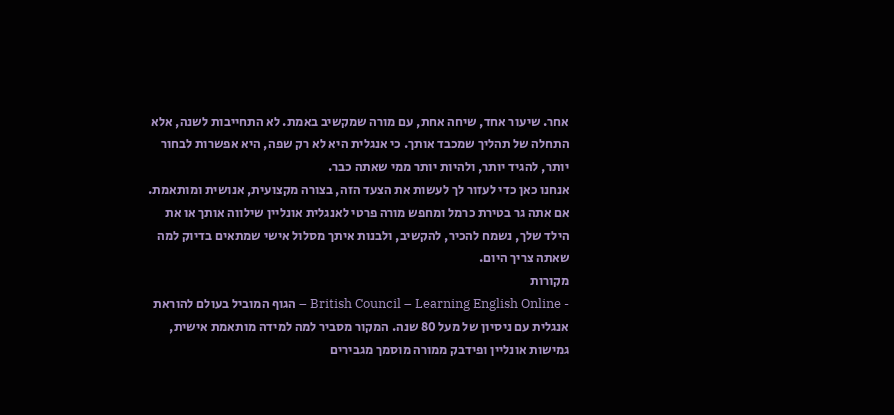אחר. שיעור אחד, שיחה אחת, עם מורה שמקשיב באמת. לא התחייבות לשנה, אלא התחלה של תהליך שמכבד אותך. כי אנגלית היא לא רק שפה, היא אפשרות לבחור יותר, להגיד יותר, ולהיות יותר ממי שאתה כבר.
אנחנו כאן כדי לעזור לך לעשות את הצעד הזה, בצורה מקצועית, אנושית ומותאמת. אם אתה גר בטירת כרמל ומחפש מורה פרטי לאנגלית אונליין שילווה אותך או את הילד שלך, נשמח להכיר, להקשיב, ולבנות איתך מסלול אישי שמתאים בדיוק למה שאתה צריך היום.
מקורות
- British Council – Learning English Online – הגוף המוביל בעולם להוראת אנגלית עם ניסיון של מעל 80 שנה. המקור מסביר למה למידה מותאמת אישית, גמישות אונליין ופידבק ממורה מוסמך מגבירים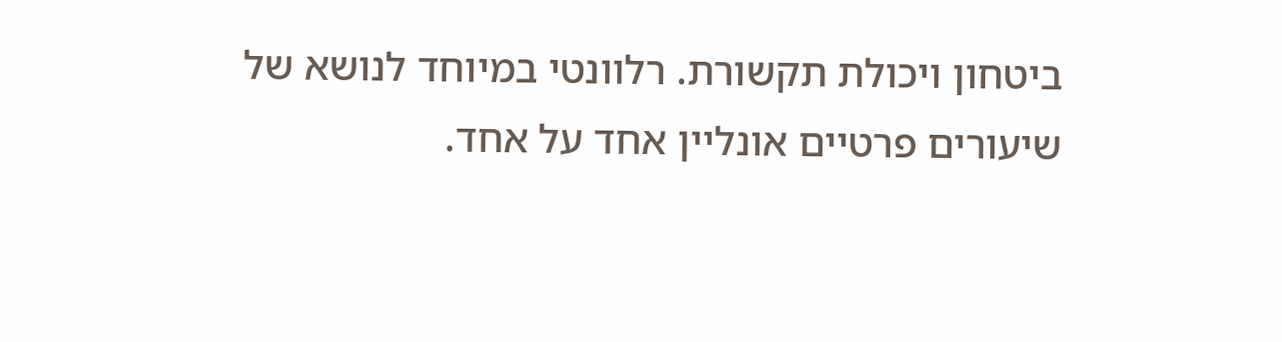ביטחון ויכולת תקשורת. רלוונטי במיוחד לנושא של שיעורים פרטיים אונליין אחד על אחד.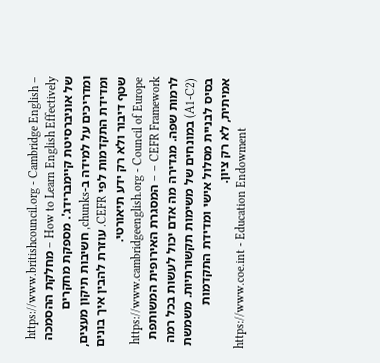https://www.britishcouncil.org - Cambridge English – How to Learn English Effectively – מחלקת ההסמכה של אוניברסיטת קיימברידג'. מספקת מחקרים ומדריכים על למידה ב-chunks, חשיבות תיקון מעצים, ומדידת התקדמות לפי CEFR. עוזרת להבין איך בונים שטף דיבור ולא רק ידע תיאורטי.
https://www.cambridgeenglish.org - Council of Europe – CEFR Framework – המסגרת האירופית המשותפת לרמות שפה. מגדירה מה אדם יכול לעשות בכל רמה (A1-C2) במונחים של משימות תקשורתיות. משמשת בסיס לבניית מסלול אישי ומדידת התקדמות אמיתית, לא רק ציון.
https://www.coe.int - Education Endowment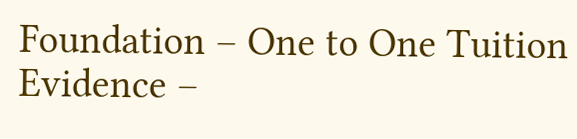Foundation – One to One Tuition Evidence –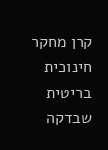קרן מחקר חינוכית בריטית שבדקה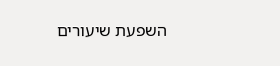השפעת שיעורים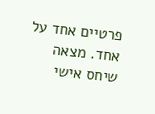פרטיים אחד על אחד. מצאה שיחס אישי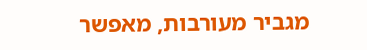מגביר מעורבות, מאפשר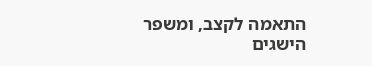התאמה לקצב, ומשפר הישגים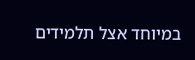במיוחד אצל תלמידים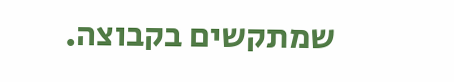שמתקשים בקבוצה.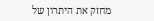מחזק את היתרון של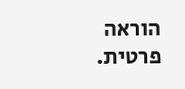הוראה פרטית.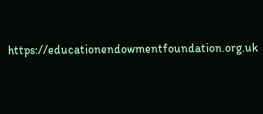https://educationendowmentfoundation.org.uk